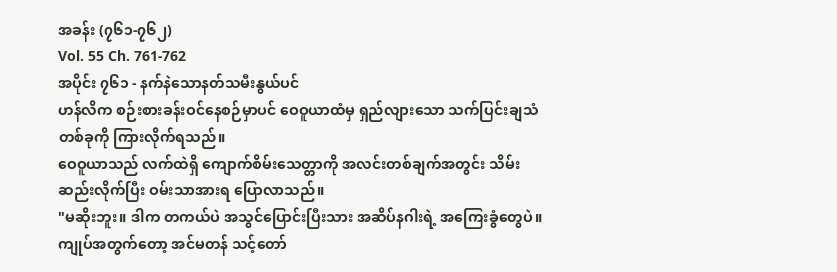အခန်း (၇၆၁-၇၆၂)
Vol. 55 Ch. 761-762
အပိုင်း ၇၆၁ - နက်နဲသောနတ်သမီးနွယ်ပင်
ဟန်လိက စဉ်းစားခန်းဝင်နေစဉ်မှာပင် ဝေဝူယာထံမှ ရှည်လျားသော သက်ပြင်းချသံတစ်ခုကို ကြားလိုက်ရသည်။
ဝေဝူယာသည် လက်ထဲရှိ ကျောက်စိမ်းသေတ္တာကို အလင်းတစ်ချက်အတွင်း သိမ်းဆည်းလိုက်ပြီး ဝမ်းသာအားရ ပြောလာသည်။
"မဆိုးဘူး။ ဒါက တကယ်ပဲ အသွင်ပြောင်းပြီးသား အဆိပ်နဂါးရဲ့ အကြေးခွံတွေပဲ။ ကျုပ်အတွက်တော့ အင်မတန် သင့်တော်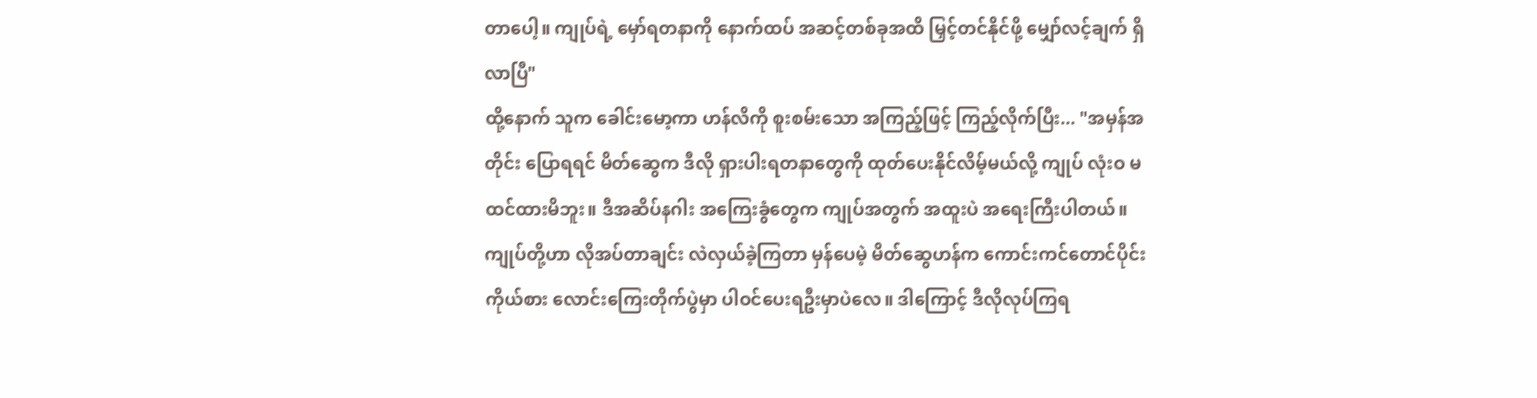တာပေါ့။ ကျုပ်ရဲ့ မှော်ရတနာကို နောက်ထပ် အဆင့်တစ်ခုအထိ မြှင့်တင်နိုင်ဖို့ မျှော်လင့်ချက် ရှိလာပြီ"
ထို့နောက် သူက ခေါင်းမော့ကာ ဟန်လိကို စူးစမ်းသော အကြည့်ဖြင့် ကြည့်လိုက်ပြီး... "အမှန်အတိုင်း ပြောရရင် မိတ်ဆွေက ဒီလို ရှားပါးရတနာတွေကို ထုတ်ပေးနိုင်လိမ့်မယ်လို့ ကျုပ် လုံးဝ မထင်ထားမိဘူး။ ဒီအဆိပ်နဂါး အကြေးခွံတွေက ကျုပ်အတွက် အထူးပဲ အရေးကြီးပါတယ်။ ကျုပ်တို့ဟာ လိုအပ်တာချင်း လဲလှယ်ခဲ့ကြတာ မှန်ပေမဲ့ မိတ်ဆွေဟန်က ကောင်းကင်တောင်ပိုင်းကိုယ်စား လောင်းကြေးတိုက်ပွဲမှာ ပါဝင်ပေးရဦးမှာပဲလေ။ ဒါကြောင့် ဒီလိုလုပ်ကြရ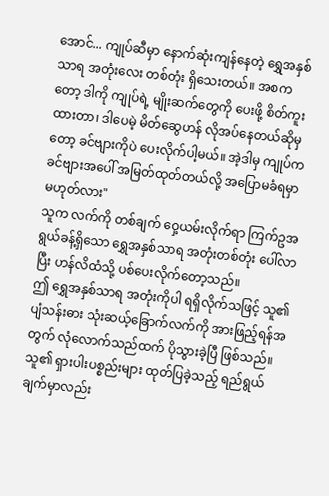အောင်... ကျုပ်ဆီမှာ နောက်ဆုံးကျန်နေတဲ့ ရွှေအနှစ်သာရ အတုံးလေး တစ်တုံး ရှိသေးတယ်။ အစကတော့ ဒါကို ကျုပ်ရဲ့ မျိုးဆက်တွေကို ပေးဖို့ စိတ်ကူးထားတာ၊ ဒါပေမဲ့ မိတ်ဆွေဟန် လိုအပ်နေတယ်ဆိုမှတော့ ခင်ဗျားကိုပဲ ပေးလိုက်ပါ့မယ်။ အဲ့ဒါမှ ကျုပ်က ခင်ဗျားအပေါ် အမြတ်ထုတ်တယ်လို့ အပြောမခံရမှာ မဟုတ်လား"
သူက လက်ကို တစ်ချက် ဝှေ့ယမ်းလိုက်ရာ ကြက်ဥအရွယ်ခန့်ရှိသော ရွှေအနှစ်သာရ အတုံးတစ်တုံး ပေါ်လာပြီး ဟန်လိထံသို့ ပစ်ပေးလိုက်တော့သည်။
ဤ ရွှေအနှစ်သာရ အတုံးကိုပါ ရရှိလိုက်သဖြင့် သူ၏ ပျံသန်းဓား သုံးဆယ့်ခြောက်လက်ကို အားဖြည့်ရန်အတွက် လုံလောက်သည်ထက် ပိုသွားခဲ့ပြီ ဖြစ်သည်။ သူ၏ ရှားပါးပစ္စည်းများ ထုတ်ပြခဲ့သည့် ရည်ရွယ်ချက်မှာလည်း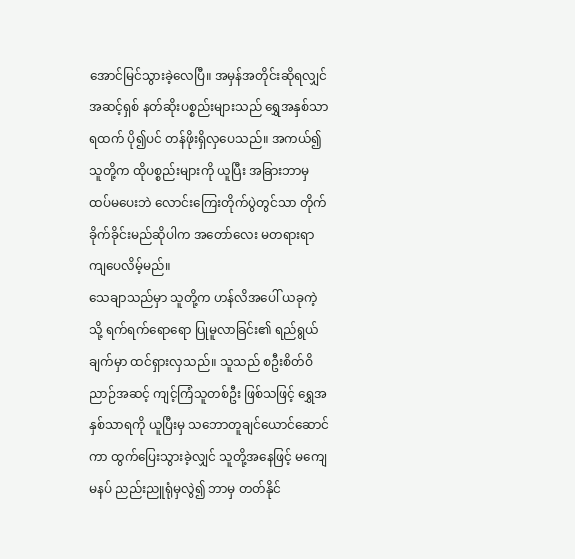အောင်မြင်သွားခဲ့လေပြီ။ အမှန်အတိုင်းဆိုရလျှင် အဆင့်ရှစ် နတ်ဆိုးပစ္စည်းများသည် ရွှေအနှစ်သာရထက် ပို၍ပင် တန်ဖိုးရှိလှပေသည်။ အကယ်၍ သူတို့က ထိုပစ္စည်းများကို ယူပြီး အခြားဘာမှ ထပ်မပေးဘဲ လောင်းကြေးတိုက်ပွဲတွင်သာ တိုက်ခိုက်ခိုင်းမည်ဆိုပါက အတော်လေး မတရားရာ ကျပေလိမ့်မည်။
သေချာသည်မှာ သူတို့က ဟန်လိအပေါ် ယခုကဲ့သို့ ရက်ရက်ရောရော ပြုမူလာခြင်း၏ ရည်ရွယ်ချက်မှာ ထင်ရှားလှသည်။ သူသည် စဦးစိတ်ဝိညာဉ်အဆင့် ကျင့်ကြံသူတစ်ဦး ဖြစ်သဖြင့် ရွှေအနှစ်သာရကို ယူပြီးမှ သဘောတူချင်ယောင်ဆောင်ကာ ထွက်ပြေးသွားခဲ့လျှင် သူတို့အနေဖြင့် မကျေမနပ် ညည်းညူရုံမှလွဲ၍ ဘာမှ တတ်နိုင်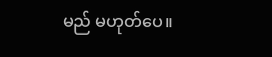မည် မဟုတ်ပေ။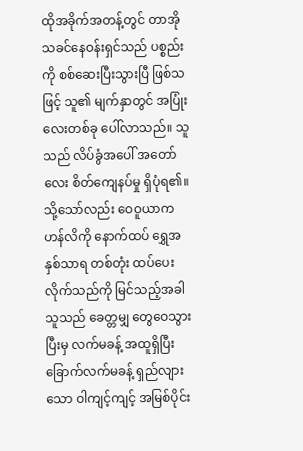ထိုအခိုက်အတန့်တွင် တာအိုသခင်နေဝန်းရှင်သည် ပစ္စည်းကို စစ်ဆေးပြီးသွားပြီ ဖြစ်သဖြင့် သူ၏ မျက်နှာတွင် အပြုံးလေးတစ်ခု ပေါ်လာသည်။ သူသည် လိပ်ခွံအပေါ် အတော်လေး စိတ်ကျေနပ်မှု ရှိပုံရ၏။ သို့သော်လည်း ဝေဝူယာက ဟန်လိကို နောက်ထပ် ရွှေအနှစ်သာရ တစ်တုံး ထပ်ပေးလိုက်သည်ကို မြင်သည့်အခါ သူသည် ခေတ္တမျှ တွေဝေသွားပြီးမှ လက်မခန့် အထူရှိပြီး ခြောက်လက်မခန့် ရှည်လျားသော ဝါကျင့်ကျင့် အမြစ်ပိုင်း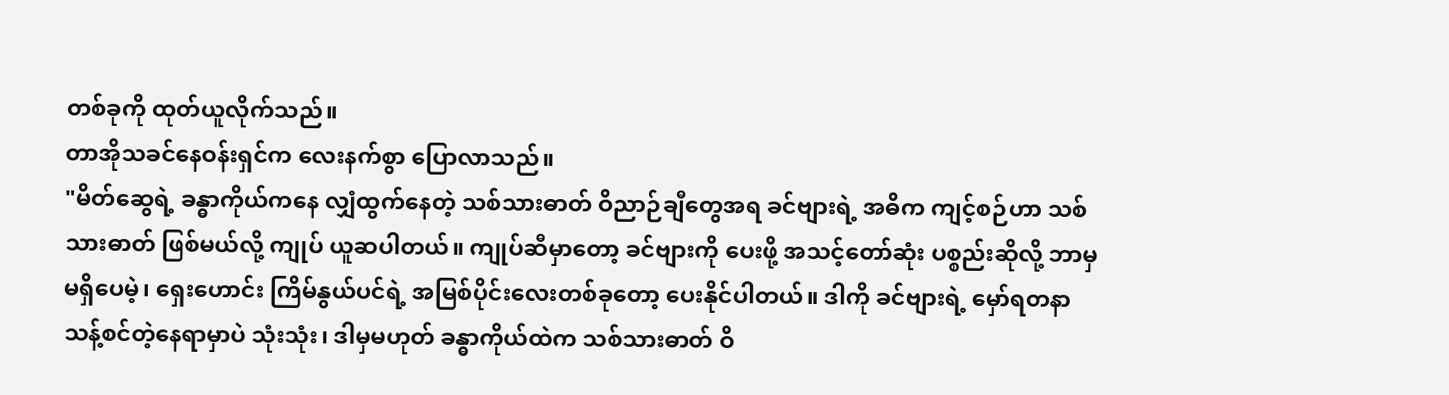တစ်ခုကို ထုတ်ယူလိုက်သည်။
တာအိုသခင်နေဝန်းရှင်က လေးနက်စွာ ပြောလာသည်။
"မိတ်ဆွေရဲ့ ခန္ဓာကိုယ်ကနေ လျှံထွက်နေတဲ့ သစ်သားဓာတ် ဝိညာဉ်ချီတွေအရ ခင်ဗျားရဲ့ အဓိက ကျင့်စဉ်ဟာ သစ်သားဓာတ် ဖြစ်မယ်လို့ ကျုပ် ယူဆပါတယ်။ ကျုပ်ဆီမှာတော့ ခင်ဗျားကို ပေးဖို့ အသင့်တော်ဆုံး ပစ္စည်းဆိုလို့ ဘာမှ မရှိပေမဲ့၊ ရှေးဟောင်း ကြိမ်နွယ်ပင်ရဲ့ အမြစ်ပိုင်းလေးတစ်ခုတော့ ပေးနိုင်ပါတယ်။ ဒါကို ခင်ဗျားရဲ့ မှော်ရတနာ သန့်စင်တဲ့နေရာမှာပဲ သုံးသုံး၊ ဒါမှမဟုတ် ခန္ဓာကိုယ်ထဲက သစ်သားဓာတ် ဝိ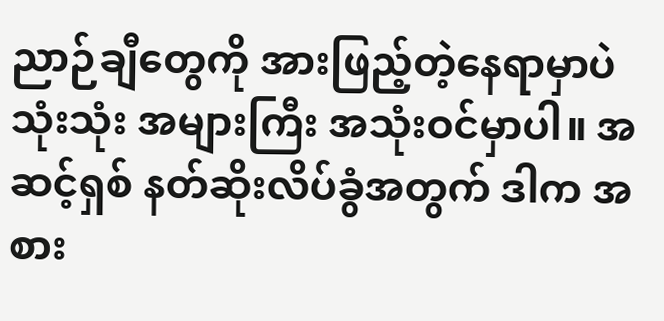ညာဉ်ချီတွေကို အားဖြည့်တဲ့နေရာမှာပဲ သုံးသုံး အများကြီး အသုံးဝင်မှာပါ။ အဆင့်ရှစ် နတ်ဆိုးလိပ်ခွံအတွက် ဒါက အစား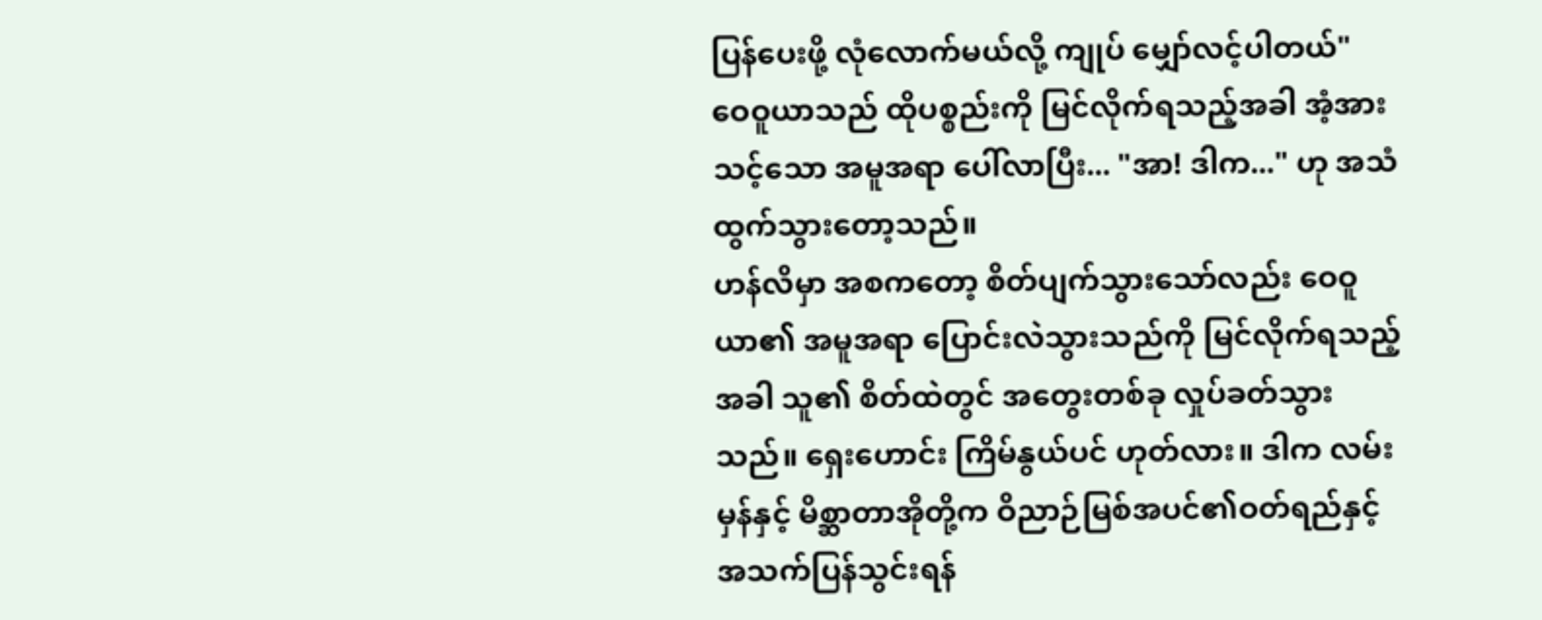ပြန်ပေးဖို့ လုံလောက်မယ်လို့ ကျုပ် မျှော်လင့်ပါတယ်"
ဝေဝူယာသည် ထိုပစ္စည်းကို မြင်လိုက်ရသည့်အခါ အံ့အားသင့်သော အမူအရာ ပေါ်လာပြီး... "အာ! ဒါက..." ဟု အသံထွက်သွားတော့သည်။
ဟန်လိမှာ အစကတော့ စိတ်ပျက်သွားသော်လည်း ဝေဝူယာ၏ အမူအရာ ပြောင်းလဲသွားသည်ကို မြင်လိုက်ရသည့်အခါ သူ၏ စိတ်ထဲတွင် အတွေးတစ်ခု လှုပ်ခတ်သွားသည်။ ရှေးဟောင်း ကြိမ်နွယ်ပင် ဟုတ်လား။ ဒါက လမ်းမှန်နှင့် မိစ္ဆာတာအိုတို့က ဝိညာဉ်မြစ်အပင်၏ဝတ်ရည်နှင့် အသက်ပြန်သွင်းရန်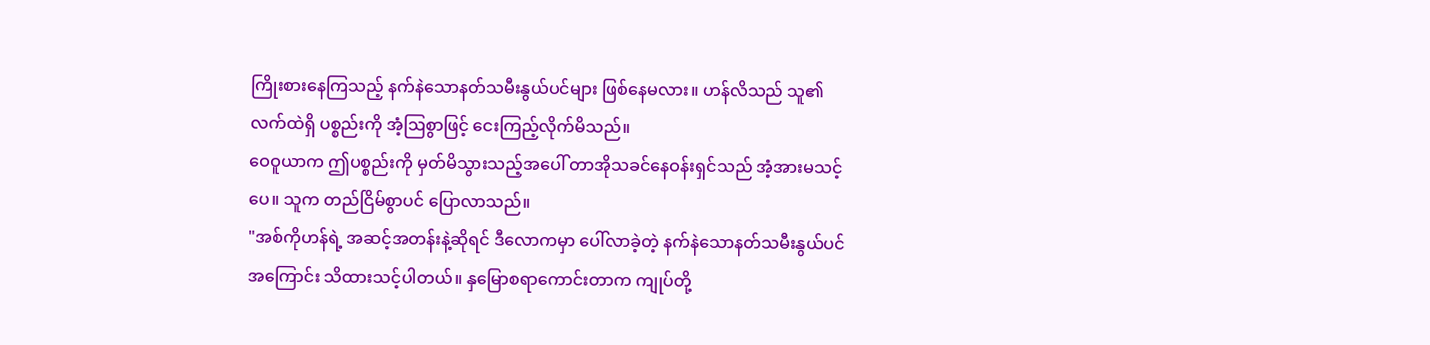ကြိုးစားနေကြသည့် နက်နဲသောနတ်သမီးနွယ်ပင်များ ဖြစ်နေမလား။ ဟန်လိသည် သူ၏ လက်ထဲရှိ ပစ္စည်းကို အံ့ဩစွာဖြင့် ငေးကြည့်လိုက်မိသည်။
ဝေဝူယာက ဤပစ္စည်းကို မှတ်မိသွားသည့်အပေါ် တာအိုသခင်နေဝန်းရှင်သည် အံ့အားမသင့်ပေ။ သူက တည်ငြိမ်စွာပင် ပြောလာသည်။
"အစ်ကိုဟန်ရဲ့ အဆင့်အတန်းနဲ့ဆိုရင် ဒီလောကမှာ ပေါ်လာခဲ့တဲ့ နက်နဲသောနတ်သမီးနွယ်ပင်အကြောင်း သိထားသင့်ပါတယ်။ နှမြောစရာကောင်းတာက ကျုပ်တို့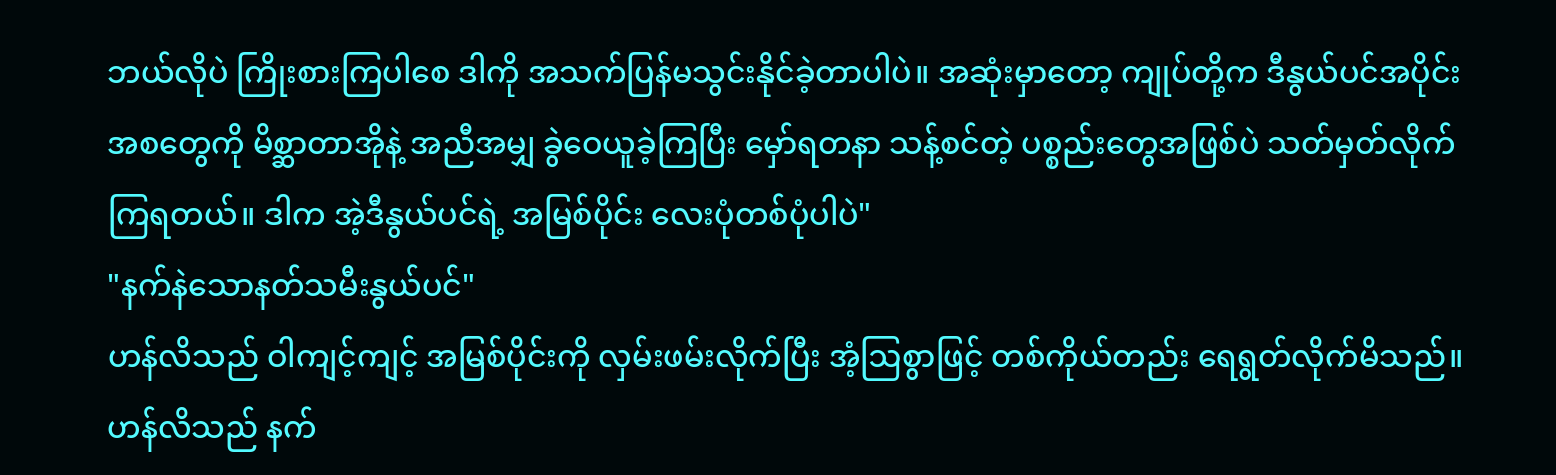ဘယ်လိုပဲ ကြိုးစားကြပါစေ ဒါကို အသက်ပြန်မသွင်းနိုင်ခဲ့တာပါပဲ။ အဆုံးမှာတော့ ကျုပ်တို့က ဒီနွယ်ပင်အပိုင်းအစတွေကို မိစ္ဆာတာအိုနဲ့ အညီအမျှ ခွဲဝေယူခဲ့ကြပြီး မှော်ရတနာ သန့်စင်တဲ့ ပစ္စည်းတွေအဖြစ်ပဲ သတ်မှတ်လိုက်ကြရတယ်။ ဒါက အဲ့ဒီနွယ်ပင်ရဲ့ အမြစ်ပိုင်း လေးပုံတစ်ပုံပါပဲ"
"နက်နဲသောနတ်သမီးနွယ်ပင်"
ဟန်လိသည် ဝါကျင့်ကျင့် အမြစ်ပိုင်းကို လှမ်းဖမ်းလိုက်ပြီး အံ့ဩစွာဖြင့် တစ်ကိုယ်တည်း ရေရွတ်လိုက်မိသည်။
ဟန်လိသည် နက်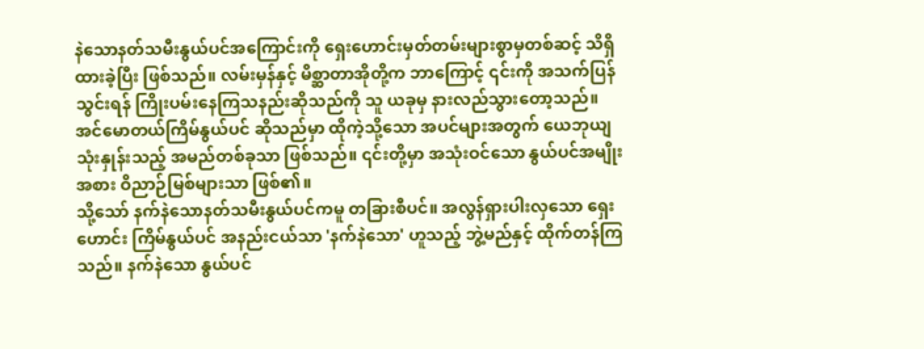နဲသောနတ်သမီးနွယ်ပင်အကြောင်းကို ရှေးဟောင်းမှတ်တမ်းများစွာမှတစ်ဆင့် သိရှိထားခဲ့ပြီး ဖြစ်သည်။ လမ်းမှန်နှင့် မိစ္ဆာတာအိုတို့က ဘာကြောင့် ၎င်းကို အသက်ပြန်သွင်းရန် ကြိုးပမ်းနေကြသနည်းဆိုသည်ကို သူ ယခုမှ နားလည်သွားတော့သည်။
အင်မောတယ်ကြိမ်နွယ်ပင် ဆိုသည်မှာ ထိုကဲ့သို့သော အပင်များအတွက် ယေဘုယျ သုံးနှုန်းသည့် အမည်တစ်ခုသာ ဖြစ်သည်။ ၎င်းတို့မှာ အသုံးဝင်သော နွယ်ပင်အမျိုးအစား ဝိညာဉ်မြစ်များသာ ဖြစ်၏။
သို့သော် နက်နဲသောနတ်သမီးနွယ်ပင်ကမူ တခြားစီပင်။ အလွန်ရှားပါးလှသော ရှေးဟောင်း ကြိမ်နွယ်ပင် အနည်းငယ်သာ 'နက်နဲသော' ဟူသည့် ဘွဲ့မည်နှင့် ထိုက်တန်ကြသည်။ နက်နဲသော နွယ်ပင်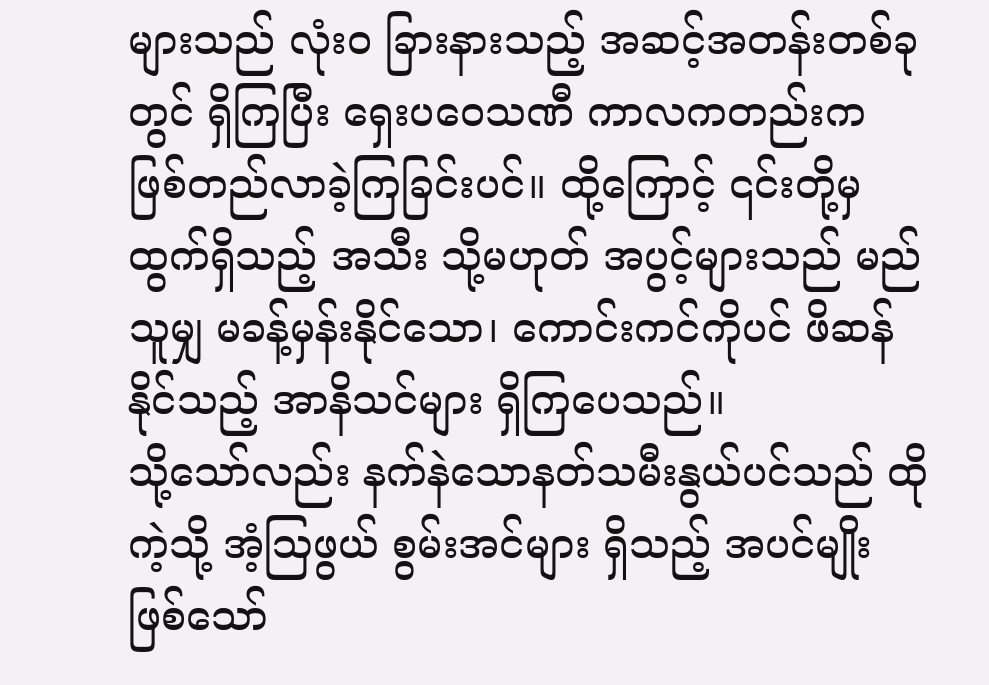များသည် လုံးဝ ခြားနားသည့် အဆင့်အတန်းတစ်ခုတွင် ရှိကြပြီး ရှေးပဝေသဏီ ကာလကတည်းက ဖြစ်တည်လာခဲ့ကြခြင်းပင်။ ထို့ကြောင့် ၎င်းတို့မှ ထွက်ရှိသည့် အသီး သို့မဟုတ် အပွင့်များသည် မည်သူမျှ မခန့်မှန်းနိုင်သော၊ ကောင်းကင်ကိုပင် ဖိဆန်နိုင်သည့် အာနိသင်များ ရှိကြပေသည်။
သို့သော်လည်း နက်နဲသောနတ်သမီးနွယ်ပင်သည် ထိုကဲ့သို့ အံ့ဩဖွယ် စွမ်းအင်များ ရှိသည့် အပင်မျိုး ဖြစ်သော်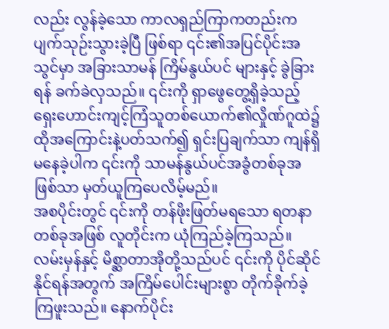လည်း လွန်ခဲ့သော ကာလရှည်ကြာကတည်းက ပျက်သုဉ်းသွားခဲ့ပြီ ဖြစ်ရာ ၎င်း၏အပြင်ပိုင်းအသွင်မှာ အခြားသာမန် ကြိမ်နွယ်ပင် များနှင့် ခွဲခြားရန် ခက်ခဲလှသည်။ ၎င်းကို ရှာဖွေတွေ့ရှိခဲ့သည့် ရှေးဟောင်းကျင့်ကြံသူတစ်ယောက်၏လှိုဏ်ဂူထဲ၌ ထိုအကြောင်းနဲ့ပတ်သက်၍ ရှင်းပြချက်သာ ကျန်ရှိမနေခဲ့ပါက ၎င်းကို သာမန်နွယ်ပင်အခွံတစ်ခုအဖြစ်သာ မှတ်ယူကြပေလိမ့်မည်။
အစပိုင်းတွင် ၎င်းကို တန်ဖိုးဖြတ်မရသော ရတနာတစ်ခုအဖြစ် လူတိုင်းက ယုံကြည်ခဲ့ကြသည်။ လမ်းမှန်နှင့် မိစ္ဆာတာအိုတို့သည်ပင် ၎င်းကို ပိုင်ဆိုင်နိုင်ရန်အတွက် အကြိမ်ပေါင်းများစွာ တိုက်ခိုက်ခဲ့ကြဖူးသည်။ နောက်ပိုင်း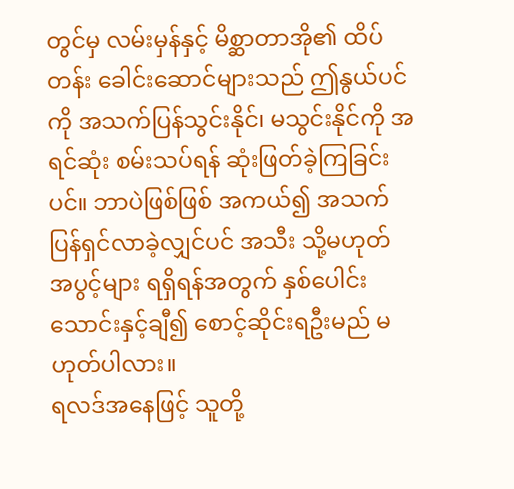တွင်မှ လမ်းမှန်နှင့် မိစ္ဆာတာအို၏ ထိပ်တန်း ခေါင်းဆောင်များသည် ဤနွယ်ပင်ကို အသက်ပြန်သွင်းနိုင်၊ မသွင်းနိုင်ကို အရင်ဆုံး စမ်းသပ်ရန် ဆုံးဖြတ်ခဲ့ကြခြင်းပင်။ ဘာပဲဖြစ်ဖြစ် အကယ်၍ အသက်ပြန်ရှင်လာခဲ့လျှင်ပင် အသီး သို့မဟုတ် အပွင့်များ ရရှိရန်အတွက် နှစ်ပေါင်း သောင်းနှင့်ချီ၍ စောင့်ဆိုင်းရဦးမည် မဟုတ်ပါလား။
ရလဒ်အနေဖြင့် သူတို့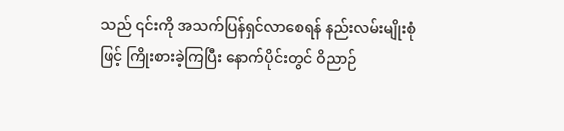သည် ၎င်းကို အသက်ပြန်ရှင်လာစေရန် နည်းလမ်းမျိုးစုံဖြင့် ကြိုးစားခဲ့ကြပြီး နောက်ပိုင်းတွင် ဝိညာဉ်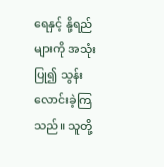ရေနှင့် နို့ရည်များကို အသုံးပြု၍ သွန်းလောင်းခဲ့ကြသည်။ သူတို့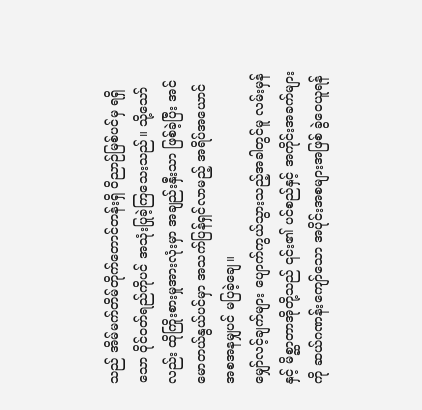သည် အိမ်မက်တိမ်တိုက်တောင်တန်းရှိ ဝိညာဉ်မြစ်ပင်မှ ရရှိသော ဝိုင်ဝတ်ရည်ကိုပင် အသုံးပြုခဲ့ကြသေးသည်။ သို့သော်လည်း ထိုကြိုးစားမှုအားလုံးမှာ အချည်းနှီးသာ ဖြစ်ခဲ့ပြီး အင်မောတယ်နွယ်ပင်မှာ အသက်ပြန်ရှင်လာမည့် အရိပ်အယောင် အစအနမျှပင် မပြခဲ့ချေ။
မျှော်လင့်ချက်များ ပျောက်ကွယ်သွားသည့်အခါတွင်မူ လမ်းမှန်နှင့် မိစ္ဆာတာအိုတို့သည် ၎င်း၏ ပင်စည်နှင့် အကိုင်းအခက်များကို ဆယ်ဂဏန်းကျော်သော အပိုင်းအစများအဖြစ် ခွဲဝေယူရန်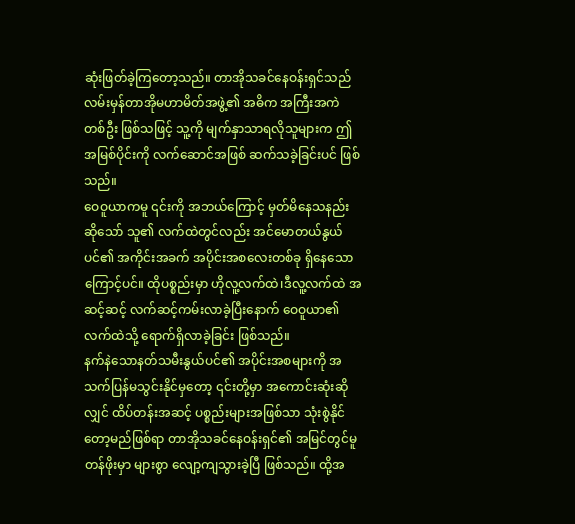ဆုံးဖြတ်ခဲ့ကြတော့သည်။ တာအိုသခင်နေဝန်းရှင်သည် လမ်းမှန်တာအိုမဟာမိတ်အဖွဲ့၏ အဓိက အကြီးအကဲ တစ်ဦး ဖြစ်သဖြင့် သူ့ကို မျက်နှာသာရလိုသူများက ဤအမြစ်ပိုင်းကို လက်ဆောင်အဖြစ် ဆက်သခဲ့ခြင်းပင် ဖြစ်သည်။
ဝေဝူယာကမူ ၎င်းကို အဘယ်ကြောင့် မှတ်မိနေသနည်းဆိုသော် သူ၏ လက်ထဲတွင်လည်း အင်မောတယ်နွယ်ပင်၏ အကိုင်းအခက် အပိုင်းအစလေးတစ်ခု ရှိနေသောကြောင့်ပင်။ ထိုပစ္စည်းမှာ ဟိုလူ့လက်ထဲ၊ဒီလူ့လက်ထဲ အဆင့်ဆင့် လက်ဆင့်ကမ်းလာခဲ့ပြီးနောက် ဝေဝူယာ၏ လက်ထဲသို့ ရောက်ရှိလာခဲ့ခြင်း ဖြစ်သည်။
နက်နဲသောနတ်သမီးနွယ်ပင်၏ အပိုင်းအစများကို အသက်ပြန်မသွင်းနိုင်မှတော့ ၎င်းတို့မှာ အကောင်းဆုံးဆိုလျှင် ထိပ်တန်းအဆင့် ပစ္စည်းများအဖြစ်သာ သုံးစွဲနိုင်တော့မည်ဖြစ်ရာ တာအိုသခင်နေဝန်းရှင်၏ အမြင်တွင်မူ တန်ဖိုးမှာ များစွာ လျော့ကျသွားခဲ့ပြီ ဖြစ်သည်။ ထို့အ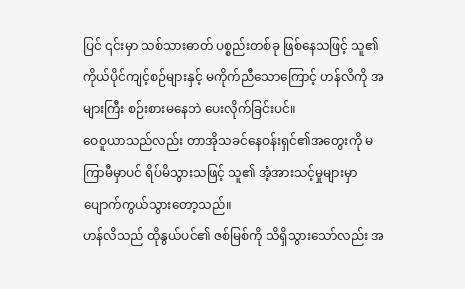ပြင် ၎င်းမှာ သစ်သားဓာတ် ပစ္စည်းတစ်ခု ဖြစ်နေသဖြင့် သူ၏ ကိုယ်ပိုင်ကျင့်စဉ်များနှင့် မကိုက်ညီသောကြောင့် ဟန်လိကို အများကြီး စဉ်းစားမနေဘဲ ပေးလိုက်ခြင်းပင်။
ဝေဝူယာသည်လည်း တာအိုသခင်နေဝန်းရှင်၏အတွေးကို မကြာမီမှာပင် ရိပ်မိသွားသဖြင့် သူ၏ အံ့အားသင့်မှုများမှာ ပျောက်ကွယ်သွားတော့သည်။
ဟန်လိသည် ထိုနွယ်ပင်၏ ဇစ်မြစ်ကို သိရှိသွားသော်လည်း အ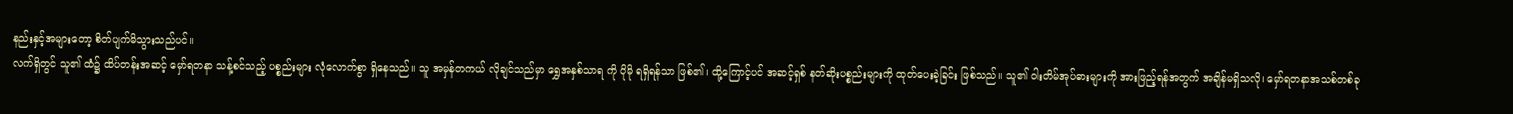နည်းနှင့်အများတော့ စိတ်ပျက်မိသွားသည်ပင်။
လက်ရှိတွင် သူ၏ ထံ၌ ထိပ်တန်းအဆင့် မှော်ရတနာ သန့်စင်သည့် ပစ္စည်းများ လုံလောက်စွာ ရှိနေသည်။ သူ အမှန်တကယ် လိုချင်သည်မှာ ရွှေအနှစ်သာရ ကို ပိုမို ရရှိရန်သာ ဖြစ်၏၊ ထို့ကြောင့်ပင် အဆင့်ရှစ် နတ်ဆိုးပစ္စည်းများကို ထုတ်ပေးခဲ့ခြင်း ဖြစ်သည်။ သူ၏ ဝါးတိမ်အုပ်ဓားများကို အားဖြည့်ရန်အတွက် အချိန်မရှိသလို၊ မှော်ရတနာအသစ်တစ်ခု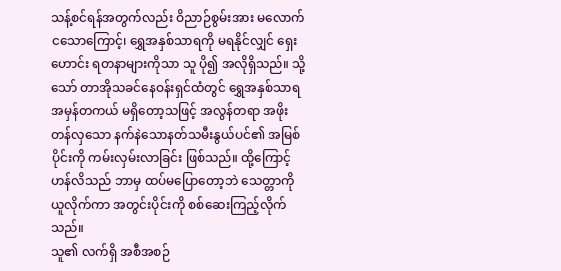သန့်စင်ရန်အတွက်လည်း ဝိညာဉ်စွမ်းအား မလောက်ငသောကြောင့်၊ ရွှေအနှစ်သာရကို မရနိုင်လျှင် ရှေးဟောင်း ရတနာများကိုသာ သူ ပို၍ အလိုရှိသည်။ သို့သော် တာအိုသခင်နေဝန်းရှင်ထံတွင် ရွှေအနှစ်သာရ အမှန်တကယ် မရှိတော့သဖြင့် အလွန်တရာ အဖိုးတန်လှသော နက်နဲသောနတ်သမီးနွယ်ပင်၏ အမြစ်ပိုင်းကို ကမ်းလှမ်းလာခြင်း ဖြစ်သည်။ ထို့ကြောင့် ဟန်လိသည် ဘာမှ ထပ်မပြောတော့ဘဲ သေတ္တာကို ယူလိုက်ကာ အတွင်းပိုင်းကို စစ်ဆေးကြည့်လိုက်သည်။
သူ၏ လက်ရှိ အစီအစဉ်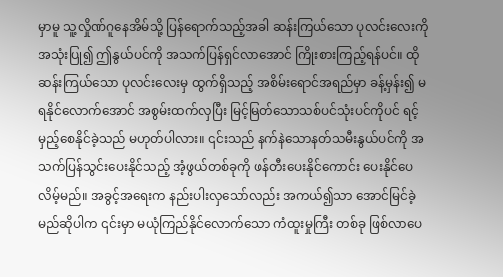မှာမူ သူ့လှိုဏ်ဂူနေအိမ်သို့ ပြန်ရောက်သည့်အခါ ဆန်းကြယ်သော ပုလင်းလေးကို အသုံးပြု၍ ဤနွယ်ပင်ကို အသက်ပြန်ရှင်လာအောင် ကြိုးစားကြည့်ရန်ပင်။ ထိုဆန်းကြယ်သော ပုလင်းလေးမှ ထွက်ရှိသည့် အစိမ်းရောင်အရည်မှာ ခန့်မှန်း၍ မရနိုင်လောက်အောင် အစွမ်းထက်လှပြီး မြင့်မြတ်သောသစ်ပင်သုံးပင်ကိုပင် ရင့်မှည့်စေနိုင်ခဲ့သည် မဟုတ်ပါလား။ ၎င်းသည် နက်နဲသောနတ်သမီးနွယ်ပင်ကို အသက်ပြန်သွင်းပေးနိုင်သည့် အံ့ဖွယ်တစ်ခုကို ဖန်တီးပေးနိုင်ကောင်း ပေးနိုင်ပေလိမ့်မည်။ အခွင့်အရေးက နည်းပါးလှသော်လည်း အကယ်၍သာ အောင်မြင်ခဲ့မည်ဆိုပါက ၎င်းမှာ မယုံကြည်နိုင်လောက်သော ကံထူးမှုကြီး တစ်ခု ဖြစ်လာပေ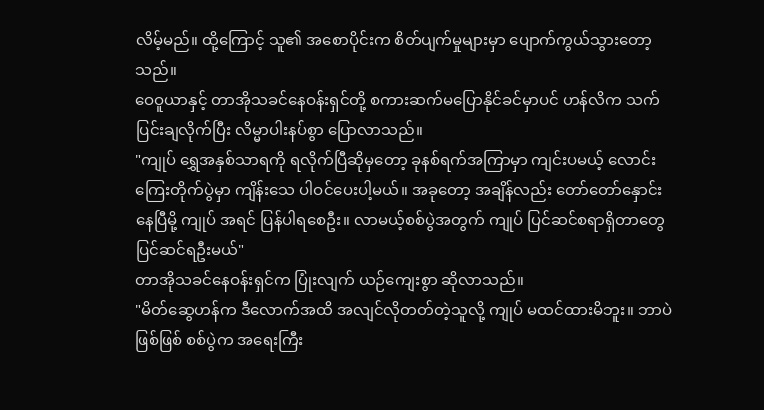လိမ့်မည်။ ထို့ကြောင့် သူ၏ အစောပိုင်းက စိတ်ပျက်မှုများမှာ ပျောက်ကွယ်သွားတော့သည်။
ဝေဝူယာနှင့် တာအိုသခင်နေဝန်းရှင်တို့ စကားဆက်မပြောနိုင်ခင်မှာပင် ဟန်လိက သက်ပြင်းချလိုက်ပြီး လိမ္မာပါးနပ်စွာ ပြောလာသည်။
"ကျုပ် ရွှေအနှစ်သာရကို ရလိုက်ပြီဆိုမှတော့ ခုနစ်ရက်အကြာမှာ ကျင်းပမယ့် လောင်းကြေးတိုက်ပွဲမှာ ကျိန်းသေ ပါဝင်ပေးပါ့မယ်။ အခုတော့ အချိန်လည်း တော်တော်နှောင်းနေပြီမို့ ကျုပ် အရင် ပြန်ပါရစေဦး။ လာမယ့်စစ်ပွဲအတွက် ကျုပ် ပြင်ဆင်စရာရှိတာတွေ ပြင်ဆင်ရဦးမယ်"
တာအိုသခင်နေဝန်းရှင်က ပြုံးလျက် ယဉ်ကျေးစွာ ဆိုလာသည်။
"မိတ်ဆွေဟန်က ဒီလောက်အထိ အလျင်လိုတတ်တဲ့သူလို့ ကျုပ် မထင်ထားမိဘူး။ ဘာပဲဖြစ်ဖြစ် စစ်ပွဲက အရေးကြီး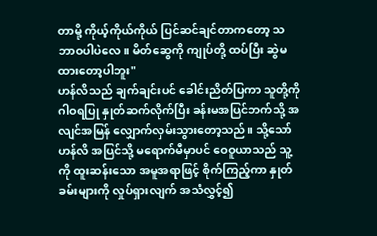တာမို့ ကိုယ့်ကိုယ်ကိုယ် ပြင်ဆင်ချင်တာကတော့ သဘာဝပါပဲလေ။ မိတ်ဆွေကို ကျုပ်တို့ ထပ်ပြီး ဆွဲမထားတော့ပါဘူး"
ဟန်လိသည် ချက်ချင်းပင် ခေါင်းညိတ်ပြကာ သူတို့ကို ဂါဝရပြု နှုတ်ဆက်လိုက်ပြီး ခန်းမအပြင်ဘက်သို့ အလျင်အမြန် လျှောက်လှမ်းသွားတော့သည်။ သို့သော် ဟန်လိ အပြင်သို့ မရောက်မီမှာပင် ဝေဝူယာသည် သူ့ကို ထူးဆန်းသော အမူအရာဖြင့် စိုက်ကြည့်ကာ နှုတ်ခမ်းများကို လှုပ်ရှားလျက် အသံလွှင့်၍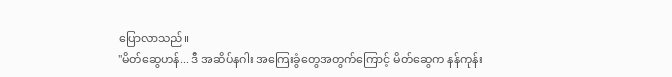ပြောလာသည်။
"မိတ်ဆွေဟန်... ဒီ အဆိပ်နဂါး အကြေးခွံတွေအတွက်ကြောင့် မိတ်ဆွေက နန်ကုန်း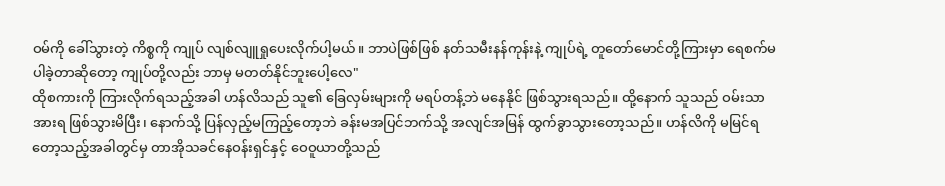ဝမ်ကို ခေါ်သွားတဲ့ ကိစ္စကို ကျုပ် လျစ်လျူရှုပေးလိုက်ပါ့မယ်။ ဘာပဲဖြစ်ဖြစ် နတ်သမီးနန်ကုန်းနဲ့ ကျုပ်ရဲ့ တူတော်မောင်တို့ကြားမှာ ရေစက်မပါခဲ့တာဆိုတော့ ကျုပ်တို့လည်း ဘာမှ မတတ်နိုင်ဘူးပေါ့လေ"
ထိုစကားကို ကြားလိုက်ရသည့်အခါ ဟန်လိသည် သူ၏ ခြေလှမ်းများကို မရပ်တန့်ဘဲ မနေနိုင် ဖြစ်သွားရသည်။ ထို့နောက် သူသည် ဝမ်းသာအားရ ဖြစ်သွားမိပြီး၊ နောက်သို့ ပြန်လှည့်မကြည့်တော့ဘဲ ခန်းမအပြင်ဘက်သို့ အလျင်အမြန် ထွက်ခွာသွားတော့သည်။ ဟန်လိကို မမြင်ရတော့သည့်အခါတွင်မှ တာအိုသခင်နေဝန်းရှင်နှင့် ဝေဝူယာတို့သည်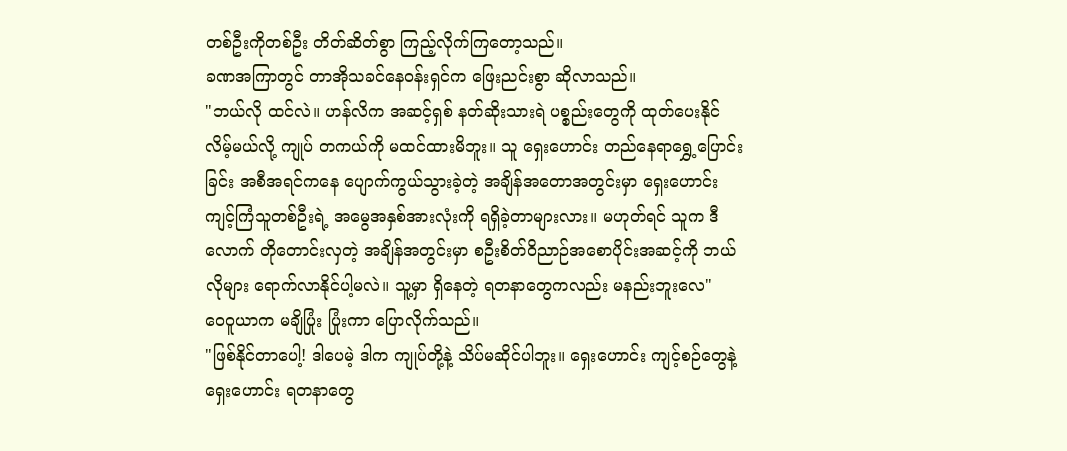တစ်ဦးကိုတစ်ဦး တိတ်ဆိတ်စွာ ကြည့်လိုက်ကြတော့သည်။
ခဏအကြာတွင် တာအိုသခင်နေဝန်းရှင်က ဖြေးညင်းစွာ ဆိုလာသည်။
"ဘယ်လို ထင်လဲ။ ဟန်လိက အဆင့်ရှစ် နတ်ဆိုးသားရဲ ပစ္စည်းတွေကို ထုတ်ပေးနိုင်လိမ့်မယ်လို့ ကျုပ် တကယ်ကို မထင်ထားမိဘူး။ သူ ရှေးဟောင်း တည်နေရာရွှေ့ပြောင်းခြင်း အစီအရင်ကနေ ပျောက်ကွယ်သွားခဲ့တဲ့ အချိန်အတောအတွင်းမှာ ရှေးဟောင်း ကျင့်ကြံသူတစ်ဦးရဲ့ အမွေအနှစ်အားလုံးကို ရရှိခဲ့တာများလား။ မဟုတ်ရင် သူက ဒီလောက် တိုတောင်းလှတဲ့ အချိန်အတွင်းမှာ စဦးစိတ်ဝိညာဉ်အစောပိုင်းအဆင့်ကို ဘယ်လိုများ ရောက်လာနိုင်ပါ့မလဲ။ သူ့မှာ ရှိနေတဲ့ ရတနာတွေကလည်း မနည်းဘူးလေ"
ဝေဝူယာက မချိပြုံး ပြုံးကာ ပြောလိုက်သည်။
"ဖြစ်နိုင်တာပေါ့! ဒါပေမဲ့ ဒါက ကျုပ်တို့နဲ့ သိပ်မဆိုင်ပါဘူး။ ရှေးဟောင်း ကျင့်စဉ်တွေနဲ့ ရှေးဟောင်း ရတနာတွေ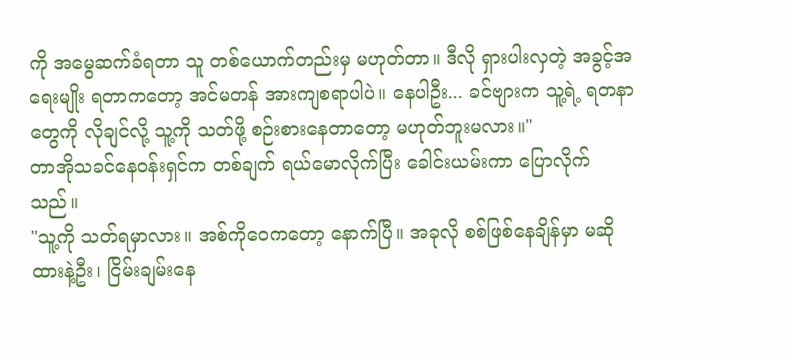ကို အမွေဆက်ခံရတာ သူ တစ်ယောက်တည်းမှ မဟုတ်တာ။ ဒီလို ရှားပါးလှတဲ့ အခွင့်အရေးမျိုး ရတာကတော့ အင်မတန် အားကျစရာပါပဲ။ နေပါဦး... ခင်ဗျားက သူ့ရဲ့ ရတနာတွေကို လိုချင်လို့ သူ့ကို သတ်ဖို့ စဉ်းစားနေတာတော့ မဟုတ်ဘူးမလား။"
တာအိုသခင်နေဝန်းရှင်က တစ်ချက် ရယ်မောလိုက်ပြီး ခေါင်းယမ်းကာ ပြောလိုက်သည်။
"သူ့ကို သတ်ရမှာလား။ အစ်ကိုဝေကတော့ နောက်ပြီ။ အခုလို စစ်ဖြစ်နေချိန်မှာ မဆိုထားနဲ့ဦး၊ ငြိမ်းချမ်းနေ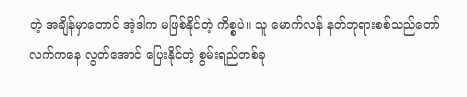တဲ့ အချိန်မှာတောင် အဲ့ဒါက မဖြစ်နိုင်တဲ့ ကိစ္စပဲ။ သူ မောက်လန် နတ်ဘုရားစစ်သည်တော်လက်ကနေ လွတ်အောင် ပြေးနိုင်တဲ့ စွမ်းရည်တစ်ခု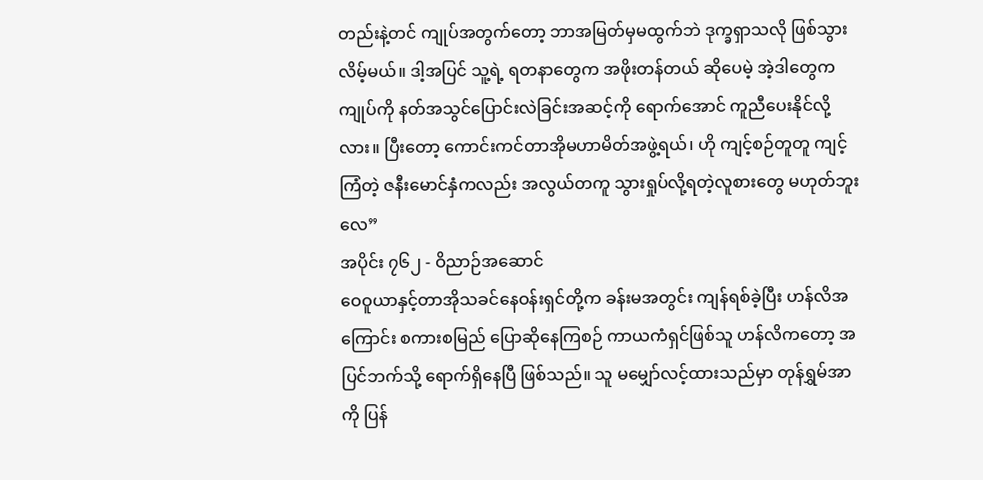တည်းနဲ့တင် ကျုပ်အတွက်တော့ ဘာအမြတ်မှမထွက်ဘဲ ဒုက္ခရှာသလို ဖြစ်သွားလိမ့်မယ်။ ဒါ့အပြင် သူ့ရဲ့ ရတနာတွေက အဖိုးတန်တယ် ဆိုပေမဲ့ အဲ့ဒါတွေက ကျုပ်ကို နတ်အသွင်ပြောင်းလဲခြင်းအဆင့်ကို ရောက်အောင် ကူညီပေးနိုင်လို့လား။ ပြီးတော့ ကောင်းကင်တာအိုမဟာမိတ်အဖွဲ့ရယ်၊ ဟို ကျင့်စဉ်တူတူ ကျင့်ကြံတဲ့ ဇနီးမောင်နှံကလည်း အလွယ်တကူ သွားရှုပ်လို့ရတဲ့လူစားတွေ မဟုတ်ဘူးလေ”
အပိုင်း ၇၆၂ - ဝိညာဉ်အဆောင်
ဝေဝူယာနှင့်တာအိုသခင်နေဝန်းရှင်တို့က ခန်းမအတွင်း ကျန်ရစ်ခဲ့ပြီး ဟန်လိအကြောင်း စကားစမြည် ပြောဆိုနေကြစဉ် ကာယကံရှင်ဖြစ်သူ ဟန်လိကတော့ အပြင်ဘက်သို့ ရောက်ရှိနေပြီ ဖြစ်သည်။ သူ မမျှော်လင့်ထားသည်မှာ တုန်ရွှမ်အာကို ပြန်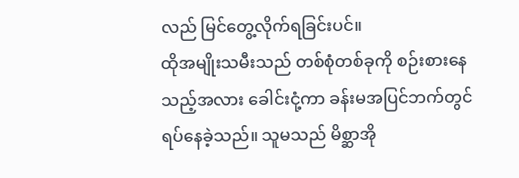လည် မြင်တွေ့လိုက်ရခြင်းပင်။
ထိုအမျိုးသမီးသည် တစ်စုံတစ်ခုကို စဉ်းစားနေသည့်အလား ခေါင်းငုံ့ကာ ခန်းမအပြင်ဘက်တွင် ရပ်နေခဲ့သည်။ သူမသည် မိစ္ဆာအို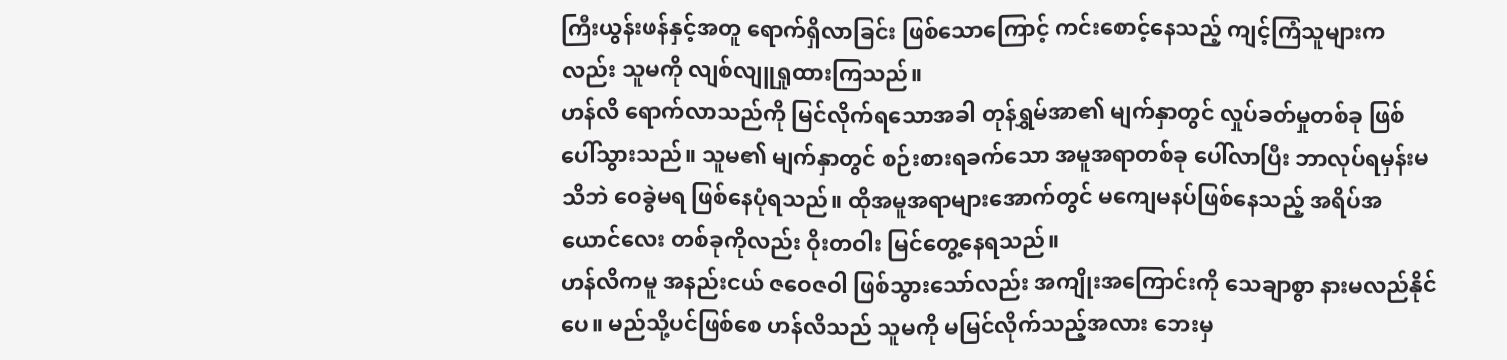ကြီးယွန်းဖန်နှင့်အတူ ရောက်ရှိလာခြင်း ဖြစ်သောကြောင့် ကင်းစောင့်နေသည့် ကျင့်ကြံသူများကလည်း သူမကို လျစ်လျူရှုထားကြသည်။
ဟန်လိ ရောက်လာသည်ကို မြင်လိုက်ရသောအခါ တုန်ရွှမ်အာ၏ မျက်နှာတွင် လှုပ်ခတ်မှုတစ်ခု ဖြစ်ပေါ်သွားသည်။ သူမ၏ မျက်နှာတွင် စဉ်းစားရခက်သော အမူအရာတစ်ခု ပေါ်လာပြီး ဘာလုပ်ရမှန်းမသိဘဲ ဝေခွဲမရ ဖြစ်နေပုံရသည်။ ထိုအမူအရာများအောက်တွင် မကျေမနပ်ဖြစ်နေသည့် အရိပ်အယောင်လေး တစ်ခုကိုလည်း ဝိုးတဝါး မြင်တွေ့နေရသည်။
ဟန်လိကမူ အနည်းငယ် ဇဝေဇဝါ ဖြစ်သွားသော်လည်း အကျိုးအကြောင်းကို သေချာစွာ နားမလည်နိုင်ပေ။ မည်သို့ပင်ဖြစ်စေ ဟန်လိသည် သူမကို မမြင်လိုက်သည့်အလား ဘေးမှ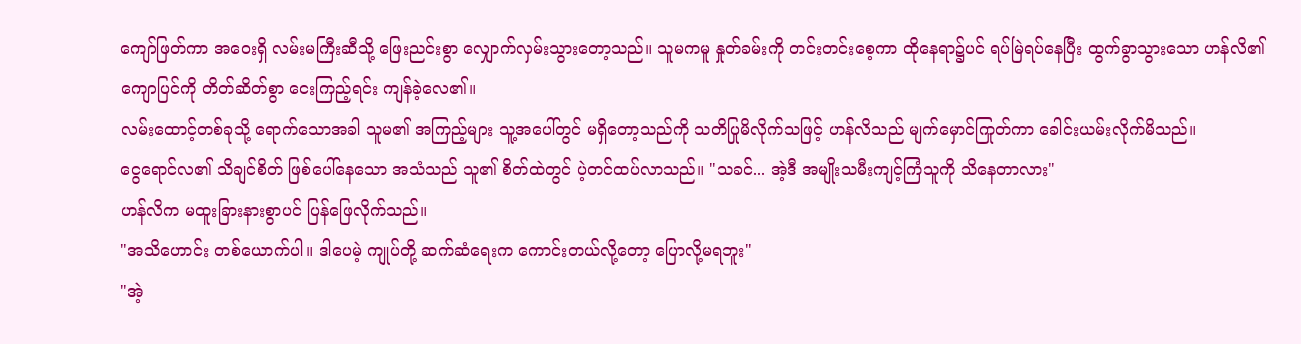ကျော်ဖြတ်ကာ အဝေးရှိ လမ်းမကြီးဆီသို့ ဖြေးညင်းစွာ လျှောက်လှမ်းသွားတော့သည်။ သူမကမူ နှုတ်ခမ်းကို တင်းတင်းစေ့ကာ ထိုနေရာ၌ပင် ရပ်မြဲရပ်နေပြီး ထွက်ခွာသွားသော ဟန်လိ၏ ကျောပြင်ကို တိတ်ဆိတ်စွာ ငေးကြည့်ရင်း ကျန်ခဲ့လေ၏။
လမ်းထောင့်တစ်ခုသို့ ရောက်သောအခါ သူမ၏ အကြည့်များ သူ့အပေါ်တွင် မရှိတော့သည်ကို သတိပြုမိလိုက်သဖြင့် ဟန်လိသည် မျက်မှောင်ကြုတ်ကာ ခေါင်းယမ်းလိုက်မိသည်။
ငွေရောင်လ၏ သိချင်စိတ် ဖြစ်ပေါ်နေသော အသံသည် သူ၏ စိတ်ထဲတွင် ပဲ့တင်ထပ်လာသည်။ "သခင်... အဲ့ဒီ အမျိုးသမီးကျင့်ကြံသူကို သိနေတာလား"
ဟန်လိက မထူးခြားနားစွာပင် ပြန်ဖြေလိုက်သည်။
"အသိဟောင်း တစ်ယောက်ပါ။ ဒါပေမဲ့ ကျုပ်တို့ ဆက်ဆံရေးက ကောင်းတယ်လို့တော့ ပြောလို့မရဘူး"
"အဲ့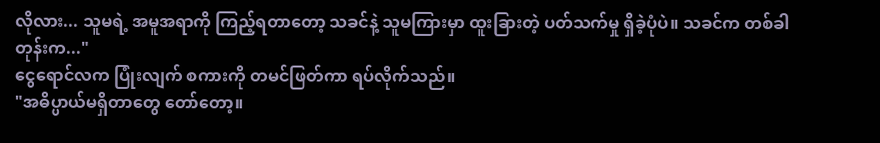လိုလား... သူမရဲ့ အမူအရာကို ကြည့်ရတာတော့ သခင်နဲ့ သူမကြားမှာ ထူးခြားတဲ့ ပတ်သက်မှု ရှိခဲ့ပုံပဲ။ သခင်က တစ်ခါတုန်းက..."
ငွေရောင်လက ပြုံးလျက် စကားကို တမင်ဖြတ်ကာ ရပ်လိုက်သည်။
"အဓိပ္ပာယ်မရှိတာတွေ တော်တော့။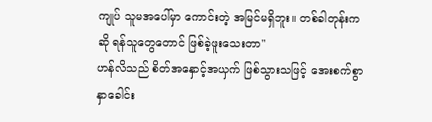ကျုပ် သူမအပေါ်မှာ ကောင်းတဲ့ အမြင်မရှိဘူး။ တစ်ခါတုန်းကဆို ရန်သူတွေတောင် ဖြစ်ခဲ့ဖူးသေးတာ"
ဟန်လိသည် စိတ်အနှောင့်အယှက် ဖြစ်သွားသဖြင့် အေးစက်စွာ နှာခေါင်း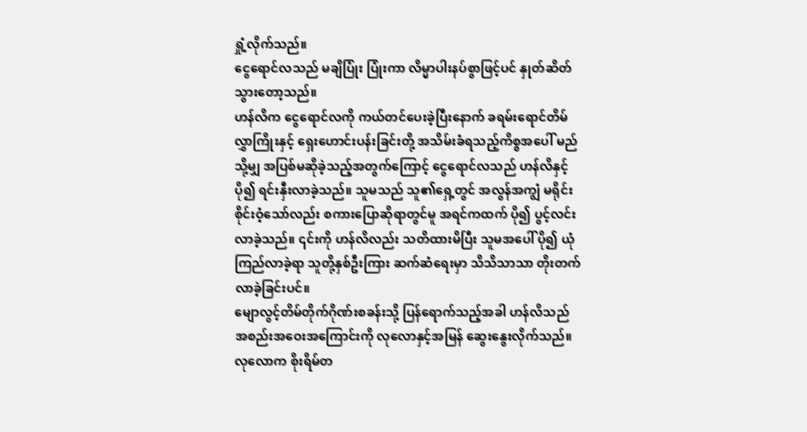ရှုံ့လိုက်သည်။
ငွေရောင်လသည် မချိပြုံး ပြုံးကာ လိမ္မာပါးနပ်စွာဖြင့်ပင် နှုတ်ဆိတ်သွားတော့သည်။
ဟန်လိက ငွေရောင်လကို ကယ်တင်ပေးခဲ့ပြီးနောက် ခရမ်းရောင်တိမ်လွှာကြိုးနှင့် ရှေးဟောင်းပန်းခြင်းတို့ အသိမ်းခံရသည့်ကိစ္စအပေါ် မည်သို့မျှ အပြစ်မဆိုခဲ့သည့်အတွက်ကြောင့် ငွေရောင်လသည် ဟန်လိနှင့် ပို၍ ရင်းနှီးလာခဲ့သည်။ သူမသည် သူ၏ရှေ့တွင် အလွန်အကျွံ မရိုင်းစိုင်းဝံ့သော်လည်း စကားပြောဆိုရာတွင်မူ အရင်ကထက် ပို၍ ပွင့်လင်းလာခဲ့သည်။ ၎င်းကို ဟန်လိလည်း သတိထားမိပြီး သူမအပေါ် ပို၍ ယုံကြည်လာခဲ့ရာ သူတို့နှစ်ဦးကြား ဆက်ဆံရေးမှာ သိသိသာသာ တိုးတက်လာခဲ့ခြင်းပင်။
မျောလွင့်တိမ်တိုက်ဂိုဏ်းစခန်းသို့ ပြန်ရောက်သည့်အခါ ဟန်လိသည် အစည်းအဝေးအကြောင်းကို လုလောနှင့်အမြန် ဆွေးနွေးလိုက်သည်။
လုလောက စိုးရိမ်တ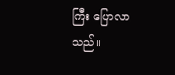ကြီး ပြောလာသည်။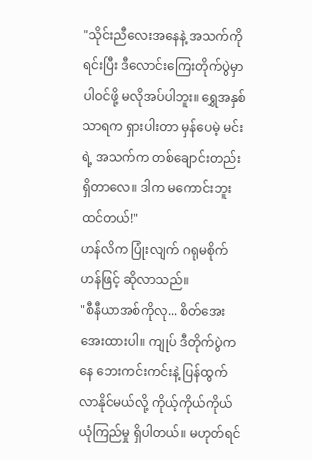"သိုင်းညီလေးအနေနဲ့ အသက်ကိုရင်းပြီး ဒီလောင်းကြေးတိုက်ပွဲမှာ ပါဝင်ဖို့ မလိုအပ်ပါဘူး။ ရွှေအနှစ်သာရက ရှားပါးတာ မှန်ပေမဲ့ မင်းရဲ့ အသက်က တစ်ချောင်းတည်း ရှိတာလေ။ ဒါက မကောင်းဘူး ထင်တယ်!"
ဟန်လိက ပြုံးလျက် ဂရုမစိုက်ဟန်ဖြင့် ဆိုလာသည်။
"စီနီယာအစ်ကိုလု... စိတ်အေးအေးထားပါ။ ကျုပ် ဒီတိုက်ပွဲကနေ ဘေးကင်းကင်းနဲ့ ပြန်ထွက်လာနိုင်မယ်လို့ ကိုယ့်ကိုယ်ကိုယ် ယုံကြည်မှု ရှိပါတယ်။ မဟုတ်ရင်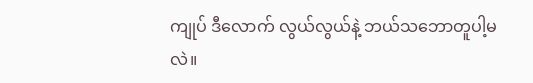ကျုပ် ဒီလောက် လွယ်လွယ်နဲ့ ဘယ်သဘောတူပါ့မလဲ။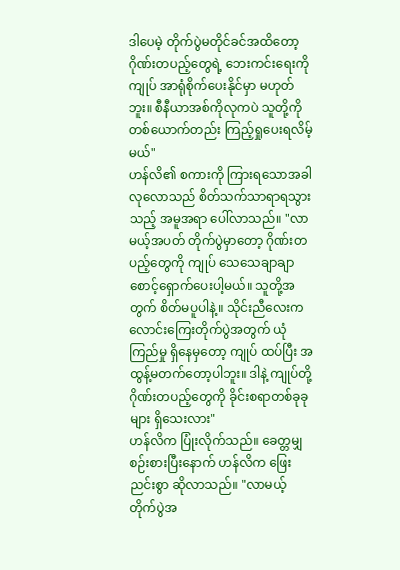ဒါပေမဲ့ တိုက်ပွဲမတိုင်ခင်အထိတော့ ဂိုဏ်းတပည့်တွေရဲ့ ဘေးကင်းရေးကို ကျုပ် အာရုံစိုက်ပေးနိုင်မှာ မဟုတ်ဘူး။ စီနီယာအစ်ကိုလုကပဲ သူတို့ကို တစ်ယောက်တည်း ကြည့်ရှုပေးရလိမ့်မယ်"
ဟန်လိ၏ စကားကို ကြားရသောအခါ လုလောသည် စိတ်သက်သာရာရသွားသည့် အမူအရာ ပေါ်လာသည်။ "လာမယ့်အပတ် တိုက်ပွဲမှာတော့ ဂိုဏ်းတပည့်တွေကို ကျုပ် သေသေချာချာ စောင့်ရှောက်ပေးပါ့မယ်။ သူတို့အတွက် စိတ်မပူပါနဲ့။ သိုင်းညီလေးက လောင်းကြေးတိုက်ပွဲအတွက် ယုံကြည်မှု ရှိနေမှတော့ ကျုပ် ထပ်ပြီး အထွန့်မတက်တော့ပါဘူး။ ဒါနဲ့ ကျုပ်တို့ ဂိုဏ်းတပည့်တွေကို ခိုင်းစရာတစ်ခုခုများ ရှိသေးလား"
ဟန်လိက ပြုံးလိုက်သည်။ ခေတ္တမျှ စဉ်းစားပြီးနောက် ဟန်လိက ဖြေးညင်းစွာ ဆိုလာသည်။ "လာမယ့် တိုက်ပွဲအ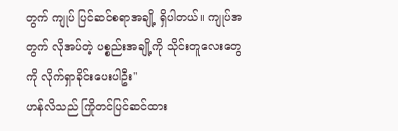တွက် ကျုပ် ပြင်ဆင်စရာအချို့ ရှိပါတယ်။ ကျုပ်အတွက် လိုအပ်တဲ့ ပစ္စည်းအချို့ကို သိုင်းတူလေးတွေကို လိုက်ရှာခိုင်းပေးပါဦး"
ဟန်လိသည် ကြိုတင်ပြင်ဆင်ထား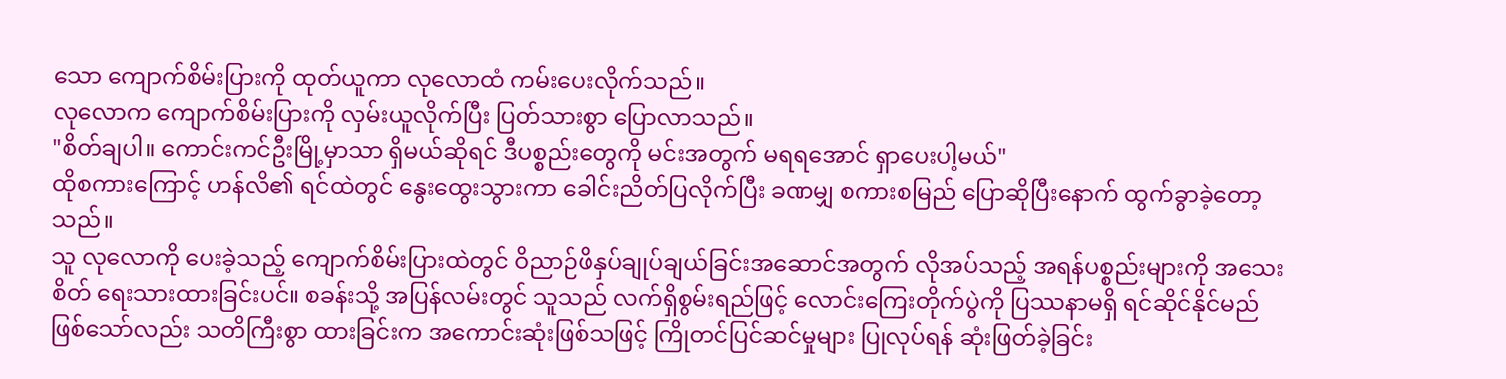သော ကျောက်စိမ်းပြားကို ထုတ်ယူကာ လုလောထံ ကမ်းပေးလိုက်သည်။
လုလောက ကျောက်စိမ်းပြားကို လှမ်းယူလိုက်ပြီး ပြတ်သားစွာ ပြောလာသည်။
"စိတ်ချပါ။ ကောင်းကင်ဦးမြို့မှာသာ ရှိမယ်ဆိုရင် ဒီပစ္စည်းတွေကို မင်းအတွက် မရရအောင် ရှာပေးပါ့မယ်"
ထိုစကားကြောင့် ဟန်လိ၏ ရင်ထဲတွင် နွေးထွေးသွားကာ ခေါင်းညိတ်ပြလိုက်ပြီး ခဏမျှ စကားစမြည် ပြောဆိုပြီးနောက် ထွက်ခွာခဲ့တော့သည်။
သူ လုလောကို ပေးခဲ့သည့် ကျောက်စိမ်းပြားထဲတွင် ဝိညာဉ်ဖိနှပ်ချုပ်ချယ်ခြင်းအဆောင်အတွက် လိုအပ်သည့် အရန်ပစ္စည်းများကို အသေးစိတ် ရေးသားထားခြင်းပင်။ စခန်းသို့ အပြန်လမ်းတွင် သူသည် လက်ရှိစွမ်းရည်ဖြင့် လောင်းကြေးတိုက်ပွဲကို ပြဿနာမရှိ ရင်ဆိုင်နိုင်မည် ဖြစ်သော်လည်း သတိကြီးစွာ ထားခြင်းက အကောင်းဆုံးဖြစ်သဖြင့် ကြိုတင်ပြင်ဆင်မှုများ ပြုလုပ်ရန် ဆုံးဖြတ်ခဲ့ခြင်း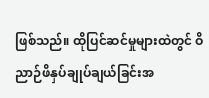ဖြစ်သည်။ ထိုပြင်ဆင်မှုများထဲတွင် ဝိညာဉ်ဖိနှပ်ချုပ်ချယ်ခြင်းအ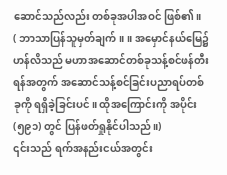ဆောင်သည်လည်း တစ်ခုအပါအဝင် ဖြစ်၏။
( ဘာသာပြန်သူမှတ်ချက်။ ။ အမှောင်နယ်မြေ၌ ဟန်လိသည် မဟာအဆောင်တစ်ခုသန့်စင်ဖန်တီးရန်အတွက် အဆောင်သန့်စင်ခြင်းပညာရပ်တစ်ခုကို ရရှိခဲ့ခြင်းပင်။ ထိုအကြောင်းကို အပိုင်း(၅၉၁) တွင် ပြန်ဖတ်ရှုနိုင်ပါသည်။)
၎င်းသည် ရက်အနည်းငယ်အတွင်း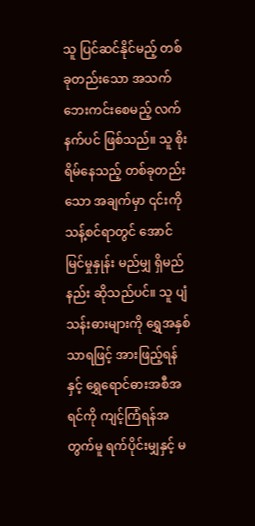သူ ပြင်ဆင်နိုင်မည့် တစ်ခုတည်းသော အသက်ဘေးကင်းစေမည့် လက်နက်ပင် ဖြစ်သည်။ သူ စိုးရိမ်နေသည့် တစ်ခုတည်းသော အချက်မှာ ၎င်းကို သန့်စင်ရာတွင် အောင်မြင်မှုနှုန်း မည်မျှ ရှိမည်နည်း ဆိုသည်ပင်။ သူ ပျံသန်းဓားများကို ရွှေအနှစ်သာရဖြင့် အားဖြည့်ရန်နှင့် ရွှေရောင်ဓားအစီအရင်ကို ကျင့်ကြံရန်အတွက်မူ ရက်ပိုင်းမျှနှင့် မ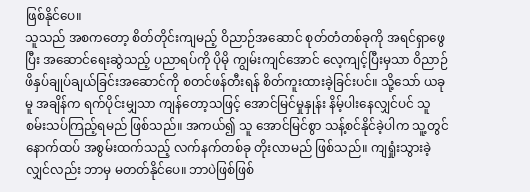ဖြစ်နိုင်ပေ။
သူသည် အစကတော့ စိတ်တိုင်းကျမည့် ဝိညာဉ်အဆောင် စုတ်တံတစ်ခုကို အရင်ရှာဖွေပြီး အဆောင်ရေးဆွဲသည့် ပညာရပ်ကို ပိုမို ကျွမ်းကျင်အောင် လေ့ကျင့်ပြီးမှသာ ဝိညာဉ်ဖိနှပ်ချုပ်ချယ်ခြင်းအဆောင်ကို စတင်ဖန်တီးရန် စိတ်ကူးထားခဲ့ခြင်းပင်။ သို့သော် ယခုမူ အချိန်က ရက်ပိုင်းမျှသာ ကျန်တော့သဖြင့် အောင်မြင်မှုနှုန်း နိမ့်ပါးနေလျှင်ပင် သူ စမ်းသပ်ကြည့်ရမည် ဖြစ်သည်။ အကယ်၍ သူ အောင်မြင်စွာ သန့်စင်နိုင်ခဲ့ပါက သူ့တွင် နောက်ထပ် အစွမ်းထက်သည့် လက်နက်တစ်ခု တိုးလာမည် ဖြစ်သည်။ ကျရှုံးသွားခဲ့လျှင်လည်း ဘာမှ မတတ်နိုင်ပေ။ ဘာပဲဖြစ်ဖြစ်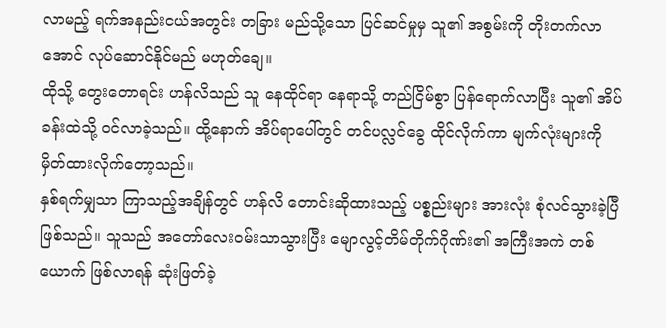လာမည့် ရက်အနည်းငယ်အတွင်း တခြား မည်သို့သော ပြင်ဆင်မှုမှ သူ၏ အစွမ်းကို တိုးတက်လာအောင် လုပ်ဆောင်နိုင်မည် မဟုတ်ချေ။
ထိုသို့ တွေးတောရင်း ဟန်လိသည် သူ နေထိုင်ရာ နေရာသို့ တည်ငြိမ်စွာ ပြန်ရောက်လာပြီး သူ၏ အိပ်ခန်းထဲသို့ ဝင်လာခဲ့သည်။ ထို့နောက် အိပ်ရာပေါ်တွင် တင်ပလ္လင်ခွေ ထိုင်လိုက်ကာ မျက်လုံးများကို မှိတ်ထားလိုက်တော့သည်။
နှစ်ရက်မျှသာ ကြာသည့်အချိန်တွင် ဟန်လိ တောင်းဆိုထားသည့် ပစ္စည်းများ အားလုံး စုံလင်သွားခဲ့ပြီ ဖြစ်သည်။ သူသည် အတော်လေးဝမ်းသာသွားပြီး မျောလွင့်တိမ်တိုက်ဂိုဏ်း၏ အကြီးအကဲ တစ်ယောက် ဖြစ်လာရန် ဆုံးဖြတ်ခဲ့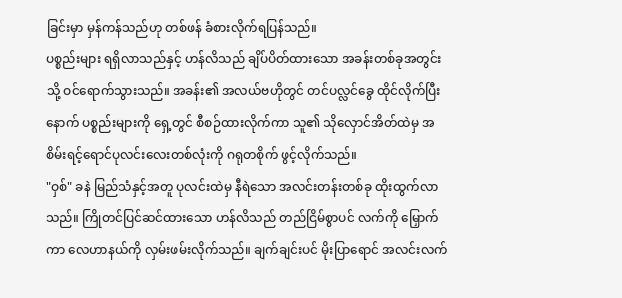ခြင်းမှာ မှန်ကန်သည်ဟု တစ်ဖန် ခံစားလိုက်ရပြန်သည်။
ပစ္စည်းများ ရရှိလာသည်နှင့် ဟန်လိသည် ချိပ်ပိတ်ထားသော အခန်းတစ်ခုအတွင်းသို့ ဝင်ရောက်သွားသည်။ အခန်း၏ အလယ်ဗဟိုတွင် တင်ပလ္လင်ခွေ ထိုင်လိုက်ပြီးနောက် ပစ္စည်းများကို ရှေ့တွင် စီစဉ်ထားလိုက်ကာ သူ၏ သိုလှောင်အိတ်ထဲမှ အစိမ်းရင့်ရောင်ပုလင်းလေးတစ်လုံးကို ဂရုတစိုက် ဖွင့်လိုက်သည်။
"ဝှစ်" ခနဲ မြည်သံနှင့်အတူ ပုလင်းထဲမှ နီရဲသော အလင်းတန်းတစ်ခု ထိုးထွက်လာသည်။ ကြိုတင်ပြင်ဆင်ထားသော ဟန်လိသည် တည်ငြိမ်စွာပင် လက်ကို မြှောက်ကာ လေဟာနယ်ကို လှမ်းဖမ်းလိုက်သည်။ ချက်ချင်းပင် မိုးပြာရောင် အလင်းလက်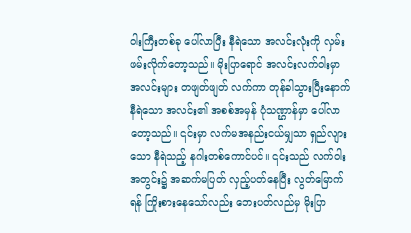ဝါးကြီးတစ်ခု ပေါ်လာပြီး နီရဲသော အလင်းလုံးကို လှမ်းဖမ်းလိုက်တော့သည်။ မိုးပြာရောင် အလင်းလက်ဝါးမှာ အလင်းများ တဖျတ်ဖျတ် လက်ကာ တုန်ခါသွားပြီးနောက် နီရဲသော အလင်း၏ အစစ်အမှန် ပုံသဏ္ဌာန်မှာ ပေါ်လာတော့သည်။ ၎င်းမှာ လက်မအနည်းငယ်မျှသာ ရှည်လျားသော နီရဲသည့် နဂါးတစ်ကောင်ပင်။ ၎င်းသည် လက်ဝါးအတွင်း၌ အဆက်မပြတ် လှည့်ပတ်နေပြီး လွတ်မြောက်ရန် ကြိုးစားနေသော်လည်း ဘေးပတ်လည်မှ မိုးပြာ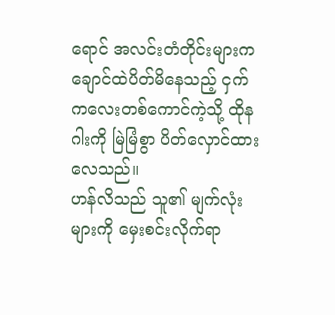ရောင် အလင်းတံတိုင်းများက ချောင်ထဲပိတ်မိနေသည့် ငှက်ကလေးတစ်ကောင်ကဲ့သို့ ထိုနဂါးကို မြဲမြံစွာ ပိတ်လှောင်ထားလေသည်။
ဟန်လိသည် သူ၏ မျက်လုံးများကို မှေးစင်းလိုက်ရာ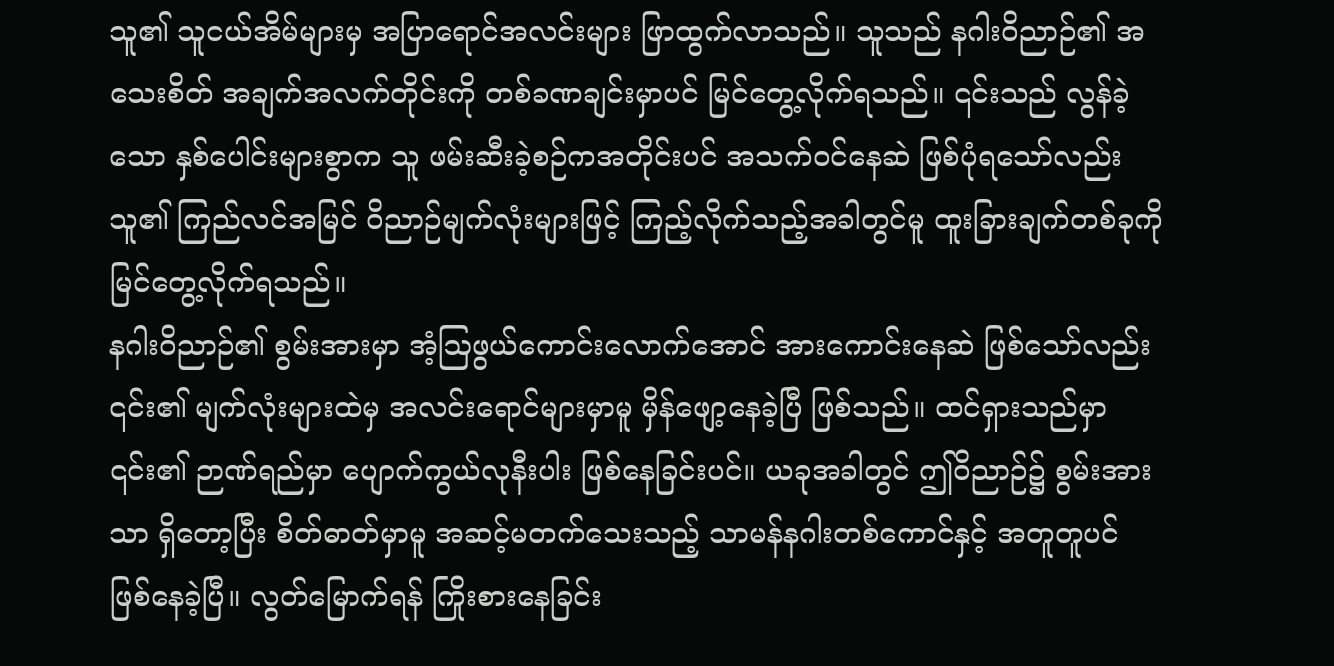သူ၏ သူငယ်အိမ်များမှ အပြာရောင်အလင်းများ ဖြာထွက်လာသည်။ သူသည် နဂါးဝိညာဉ်၏ အသေးစိတ် အချက်အလက်တိုင်းကို တစ်ခဏချင်းမှာပင် မြင်တွေ့လိုက်ရသည်။ ၎င်းသည် လွန်ခဲ့သော နှစ်ပေါင်းများစွာက သူ ဖမ်းဆီးခဲ့စဉ်ကအတိုင်းပင် အသက်ဝင်နေဆဲ ဖြစ်ပုံရသော်လည်း သူ၏ ကြည်လင်အမြင် ဝိညာဉ်မျက်လုံးများဖြင့် ကြည့်လိုက်သည့်အခါတွင်မူ ထူးခြားချက်တစ်ခုကို မြင်တွေ့လိုက်ရသည်။
နဂါးဝိညာဉ်၏ စွမ်းအားမှာ အံ့ဩဖွယ်ကောင်းလောက်အောင် အားကောင်းနေဆဲ ဖြစ်သော်လည်း ၎င်း၏ မျက်လုံးများထဲမှ အလင်းရောင်များမှာမူ မှိန်ဖျော့နေခဲ့ပြီ ဖြစ်သည်။ ထင်ရှားသည်မှာ ၎င်း၏ ဉာဏ်ရည်မှာ ပျောက်ကွယ်လုနီးပါး ဖြစ်နေခြင်းပင်။ ယခုအခါတွင် ဤဝိညာဉ်၌ စွမ်းအားသာ ရှိတော့ပြီး စိတ်ဓာတ်မှာမူ အဆင့်မတက်သေးသည့် သာမန်နဂါးတစ်ကောင်နှင့် အတူတူပင် ဖြစ်နေခဲ့ပြီ။ လွတ်မြောက်ရန် ကြိုးစားနေခြင်း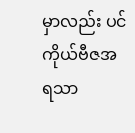မှာလည်း ပင်ကိုယ်ဗီဇအရသာ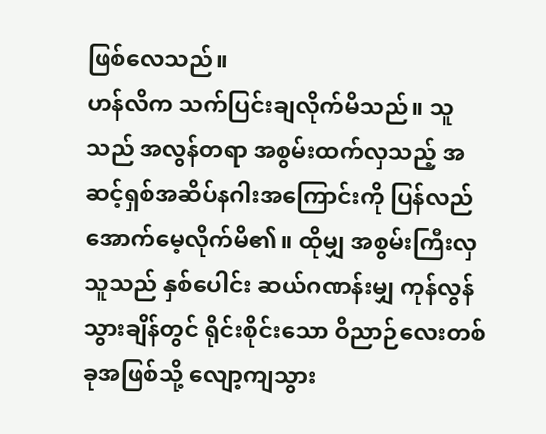ဖြစ်လေသည်။
ဟန်လိက သက်ပြင်းချလိုက်မိသည်။ သူသည် အလွန်တရာ အစွမ်းထက်လှသည့် အဆင့်ရှစ်အဆိပ်နဂါးအကြောင်းကို ပြန်လည် အောက်မေ့လိုက်မိ၏။ ထိုမျှ အစွမ်းကြီးလှသူသည် နှစ်ပေါင်း ဆယ်ဂဏန်းမျှ ကုန်လွန်သွားချိန်တွင် ရိုင်းစိုင်းသော ဝိညာဉ်လေးတစ်ခုအဖြစ်သို့ လျော့ကျသွား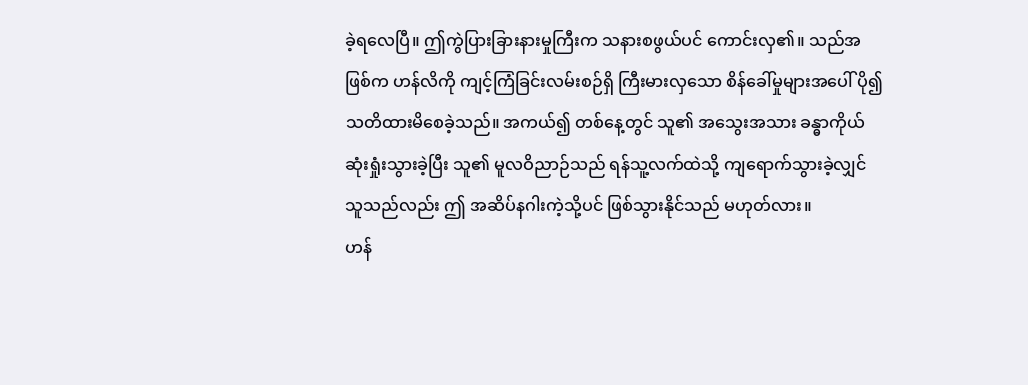ခဲ့ရလေပြီ။ ဤကွဲပြားခြားနားမှုကြီးက သနားစဖွယ်ပင် ကောင်းလှ၏။ သည်အဖြစ်က ဟန်လိကို ကျင့်ကြံခြင်းလမ်းစဉ်ရှိ ကြီးမားလှသော စိန်ခေါ်မှုများအပေါ် ပို၍ သတိထားမိစေခဲ့သည်။ အကယ်၍ တစ်နေ့တွင် သူ၏ အသွေးအသား ခန္ဓာကိုယ် ဆုံးရှုံးသွားခဲ့ပြီး သူ၏ မူလဝိညာဉ်သည် ရန်သူ့လက်ထဲသို့ ကျရောက်သွားခဲ့လျှင် သူသည်လည်း ဤ အဆိပ်နဂါးကဲ့သို့ပင် ဖြစ်သွားနိုင်သည် မဟုတ်လား။
ဟန်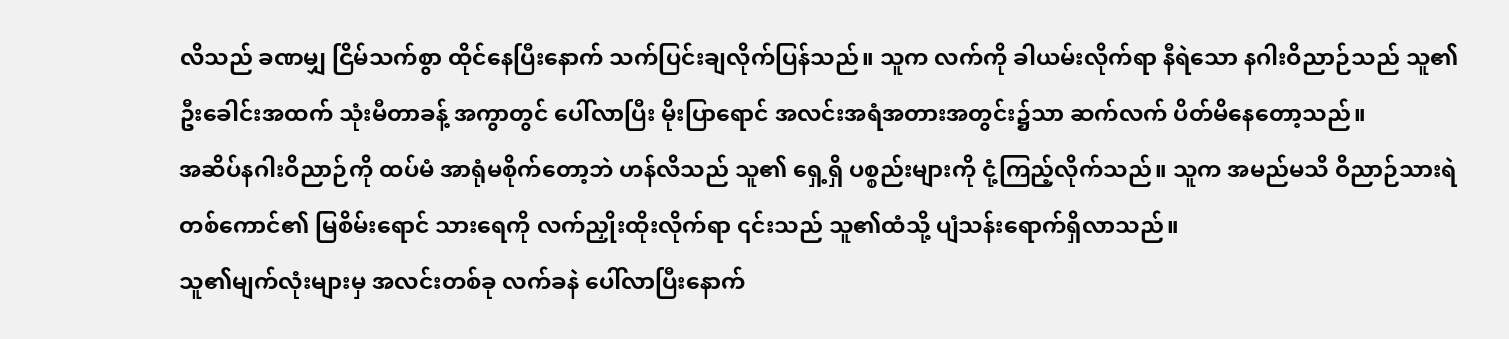လိသည် ခဏမျှ ငြိမ်သက်စွာ ထိုင်နေပြီးနောက် သက်ပြင်းချလိုက်ပြန်သည်။ သူက လက်ကို ခါယမ်းလိုက်ရာ နီရဲသော နဂါးဝိညာဉ်သည် သူ၏ ဦးခေါင်းအထက် သုံးမီတာခန့် အကွာတွင် ပေါ်လာပြီး မိုးပြာရောင် အလင်းအရံအတားအတွင်း၌သာ ဆက်လက် ပိတ်မိနေတော့သည်။
အဆိပ်နဂါးဝိညာဉ်ကို ထပ်မံ အာရုံမစိုက်တော့ဘဲ ဟန်လိသည် သူ၏ ရှေ့ရှိ ပစ္စည်းများကို ငုံ့ကြည့်လိုက်သည်။ သူက အမည်မသိ ဝိညာဉ်သားရဲတစ်ကောင်၏ မြစိမ်းရောင် သားရေကို လက်ညှိုးထိုးလိုက်ရာ ၎င်းသည် သူ၏ထံသို့ ပျံသန်းရောက်ရှိလာသည်။
သူ၏မျက်လုံးများမှ အလင်းတစ်ခု လက်ခနဲ ပေါ်လာပြီးနောက်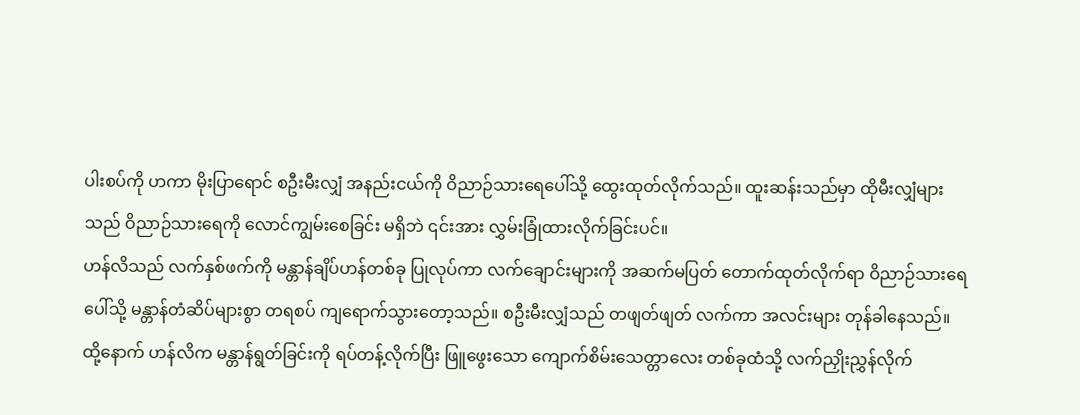ပါးစပ်ကို ဟကာ မိုးပြာရောင် စဦးမီးလျှံ အနည်းငယ်ကို ဝိညာဉ်သားရေပေါ်သို့ ထွေးထုတ်လိုက်သည်။ ထူးဆန်းသည်မှာ ထိုမီးလျှံများသည် ဝိညာဉ်သားရေကို လောင်ကျွမ်းစေခြင်း မရှိဘဲ ၎င်းအား လွှမ်းခြုံထားလိုက်ခြင်းပင်။
ဟန်လိသည် လက်နှစ်ဖက်ကို မန္တာန်ချိပ်ဟန်တစ်ခု ပြုလုပ်ကာ လက်ချောင်းများကို အဆက်မပြတ် တောက်ထုတ်လိုက်ရာ ဝိညာဉ်သားရေပေါ်သို့ မန္တာန်တံဆိပ်များစွာ တရစပ် ကျရောက်သွားတော့သည်။ စဦးမီးလျှံသည် တဖျတ်ဖျတ် လက်ကာ အလင်းများ တုန်ခါနေသည်။ ထို့နောက် ဟန်လိက မန္တာန်ရွတ်ခြင်းကို ရပ်တန့်လိုက်ပြီး ဖြူဖွေးသော ကျောက်စိမ်းသေတ္တာလေး တစ်ခုထံသို့ လက်ညှိုးညွှန်လိုက်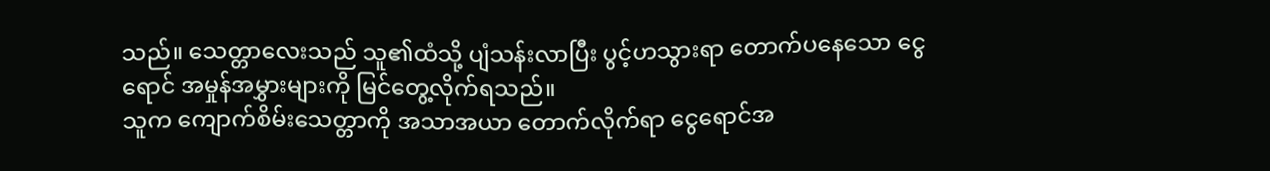သည်။ သေတ္တာလေးသည် သူ၏ထံသို့ ပျံသန်းလာပြီး ပွင့်ဟသွားရာ တောက်ပနေသော ငွေရောင် အမှုန်အမွှားများကို မြင်တွေ့လိုက်ရသည်။
သူက ကျောက်စိမ်းသေတ္တာကို အသာအယာ တောက်လိုက်ရာ ငွေရောင်အ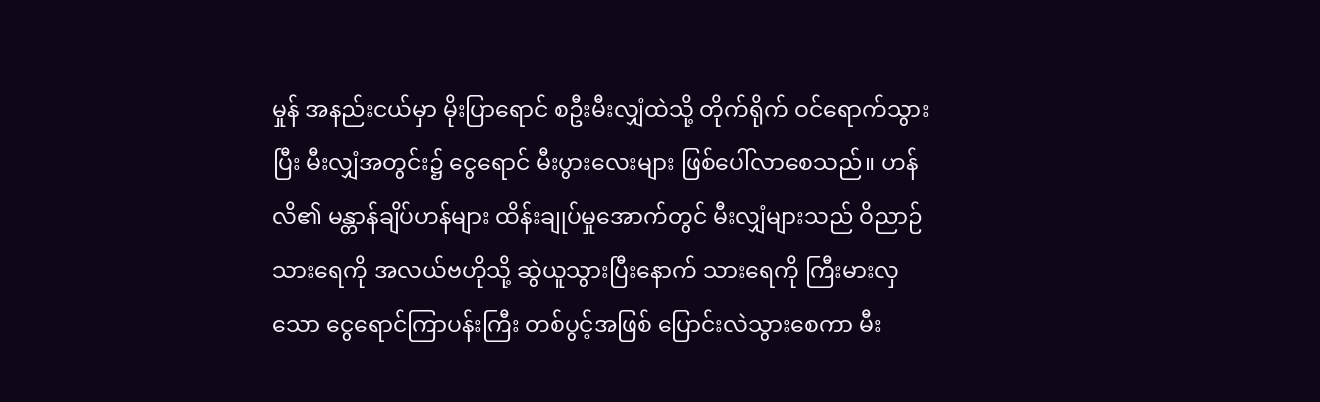မှုန် အနည်းငယ်မှာ မိုးပြာရောင် စဦးမီးလျှံထဲသို့ တိုက်ရိုက် ဝင်ရောက်သွားပြီး မီးလျှံအတွင်း၌ ငွေရောင် မီးပွားလေးများ ဖြစ်ပေါ်လာစေသည်။ ဟန်လိ၏ မန္တာန်ချိပ်ဟန်များ ထိန်းချုပ်မှုအောက်တွင် မီးလျှံများသည် ဝိညာဉ်သားရေကို အလယ်ဗဟိုသို့ ဆွဲယူသွားပြီးနောက် သားရေကို ကြီးမားလှသော ငွေရောင်ကြာပန်းကြီး တစ်ပွင့်အဖြစ် ပြောင်းလဲသွားစေကာ မီး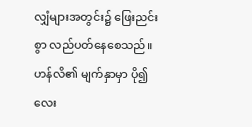လျှံများအတွင်း၌ ဖြေးညင်းစွာ လည်ပတ်နေစေသည်။
ဟန်လိ၏ မျက်နှာမှာ ပို၍ လေး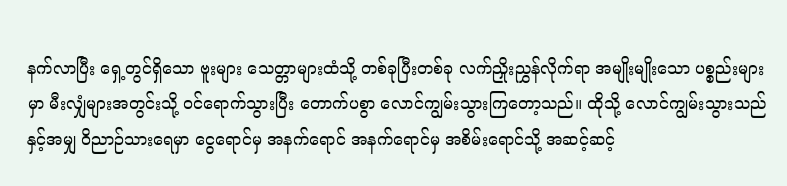နက်လာပြီး ရှေ့တွင်ရှိသော ဗူးများ သေတ္တာများထံသို့ တစ်ခုပြီးတစ်ခု လက်ညှိုးညွှန်လိုက်ရာ အမျိုးမျိုးသော ပစ္စည်းများမှာ မီးလျှံများအတွင်းသို့ ဝင်ရောက်သွားပြီး တောက်ပစွာ လောင်ကျွမ်းသွားကြတော့သည်။ ထိုသို့ လောင်ကျွမ်းသွားသည်နှင့်အမျှ ဝိညာဉ်သားရေမှာ ငွေရောင်မှ အနက်ရောင် အနက်ရောင်မှ အစိမ်းရောင်သို့ အဆင့်ဆင့်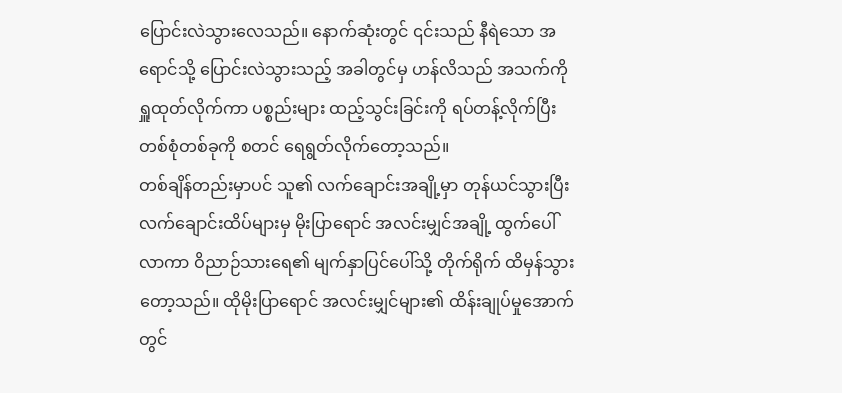ပြောင်းလဲသွားလေသည်။ နောက်ဆုံးတွင် ၎င်းသည် နီရဲသော အရောင်သို့ ပြောင်းလဲသွားသည့် အခါတွင်မှ ဟန်လိသည် အသက်ကို ရှူထုတ်လိုက်ကာ ပစ္စည်းများ ထည့်သွင်းခြင်းကို ရပ်တန့်လိုက်ပြီး တစ်စုံတစ်ခုကို စတင် ရေရွတ်လိုက်တော့သည်။
တစ်ချိန်တည်းမှာပင် သူ၏ လက်ချောင်းအချို့မှာ တုန်ယင်သွားပြီး လက်ချောင်းထိပ်များမှ မိုးပြာရောင် အလင်းမျှင်အချို့ ထွက်ပေါ်လာကာ ဝိညာဉ်သားရေ၏ မျက်နှာပြင်ပေါ်သို့ တိုက်ရိုက် ထိမှန်သွားတော့သည်။ ထိုမိုးပြာရောင် အလင်းမျှင်များ၏ ထိန်းချုပ်မှုအောက်တွင်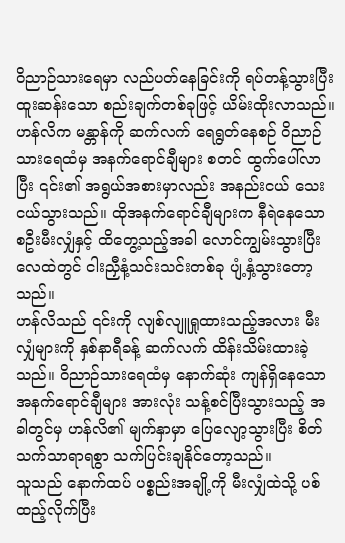ဝိညာဉ်သားရေမှာ လည်ပတ်နေခြင်းကို ရပ်တန့်သွားပြီး ထူးဆန်းသော စည်းချက်တစ်ခုဖြင့် ယိမ်းထိုးလာသည်။
ဟန်လိက မန္တာန်ကို ဆက်လက် ရေရွတ်နေစဉ် ဝိညာဉ်သားရေထံမှ အနက်ရောင်ချီများ စတင် ထွက်ပေါ်လာပြီး ၎င်း၏ အရွယ်အစားမှာလည်း အနည်းငယ် သေးငယ်သွားသည်။ ထိုအနက်ရောင်ချီများက နီရဲနေသော စဦးမီးလျှံနှင့် ထိတွေ့သည့်အခါ လောင်ကျွမ်းသွားပြီး လေထဲတွင် ငါးညှီနံ့သင်းသင်းတစ်ခု ပျံ့နှံ့သွားတော့သည်။
ဟန်လိသည် ၎င်းကို လျစ်လျူရှုထားသည့်အလား မီးလျှံများကို နှစ်နာရီခန့် ဆက်လက် ထိန်းသိမ်းထားခဲ့သည်။ ဝိညာဉ်သားရေထံမှ နောက်ဆုံး ကျန်ရှိနေသော အနက်ရောင်ချီများ အားလုံး သန့်စင်ပြီးသွားသည့် အခါတွင်မှ ဟန်လိ၏ မျက်နှာမှာ ပြေလျော့သွားပြီး စိတ်သက်သာရာရစွာ သက်ပြင်းချနိုင်တော့သည်။
သူသည် နောက်ထပ် ပစ္စည်းအချို့ကို မီးလျှံထဲသို့ ပစ်ထည့်လိုက်ပြီး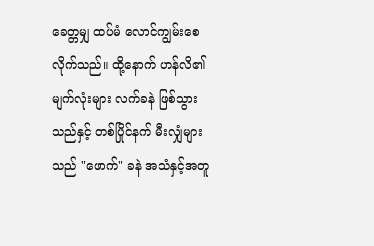ခေတ္တမျှ ထပ်မံ လောင်ကျွမ်းစေလိုက်သည်။ ထို့နောက် ဟန်လိ၏ မျက်လုံးများ လက်ခနဲ ဖြစ်သွားသည်နှင့် တစ်ပြိုင်နက် မီးလျှံများသည် "ဖောက်" ခနဲ အသံနှင့်အတူ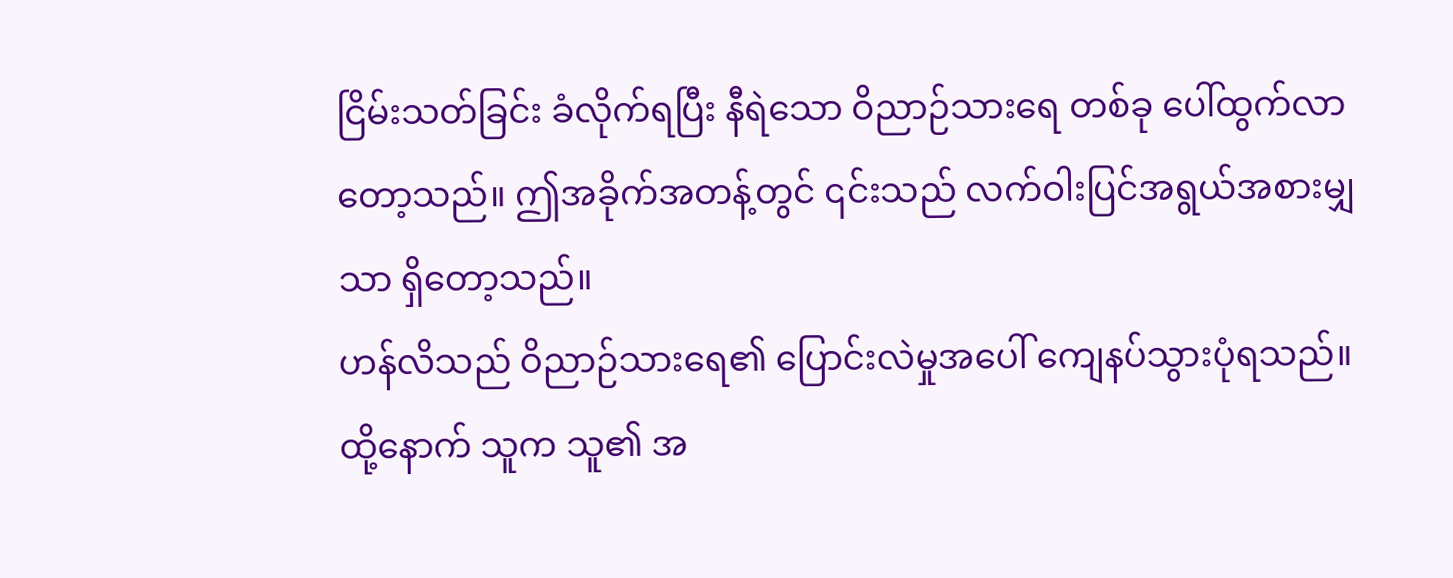ငြိမ်းသတ်ခြင်း ခံလိုက်ရပြီး နီရဲသော ဝိညာဉ်သားရေ တစ်ခု ပေါ်ထွက်လာတော့သည်။ ဤအခိုက်အတန့်တွင် ၎င်းသည် လက်ဝါးပြင်အရွယ်အစားမျှသာ ရှိတော့သည်။
ဟန်လိသည် ဝိညာဉ်သားရေ၏ ပြောင်းလဲမှုအပေါ် ကျေနပ်သွားပုံရသည်။ ထို့နောက် သူက သူ၏ အ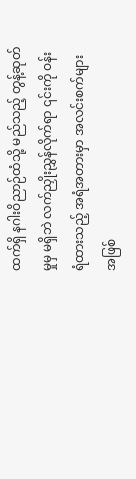ထက်ရှိ နဂါးဝိညာဉ်ထံသို့ မည်သည့် တွန့်ဆုတ်မှုမှ မရှိဘဲ လက်ညှိုးညွှန်လိုက်ရာ ၎င်းကို ဝန်းရံထားသည့် အရံအတားမှာ အလင်းစက်များအဖြစ်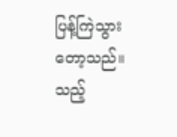ပြန့်ကြဲသွားတော့သည်။ သည့်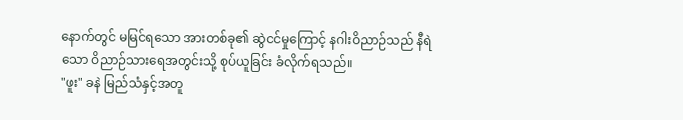နောက်တွင် မမြင်ရသော အားတစ်ခု၏ ဆွဲငင်မှုကြောင့် နဂါးဝိညာဉ်သည် နီရဲသော ဝိညာဉ်သားရေအတွင်းသို့ စုပ်ယူခြင်း ခံလိုက်ရသည်။
"ဖူး" ခနဲ မြည်သံနှင့်အတူ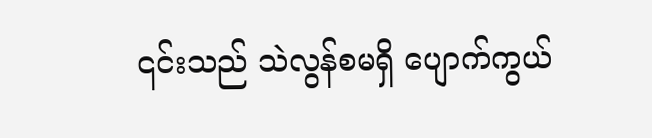၎င်းသည် သဲလွန်စမရှိ ပျောက်ကွယ်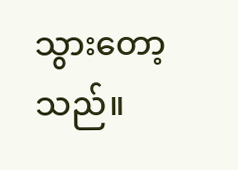သွားတော့သည်။